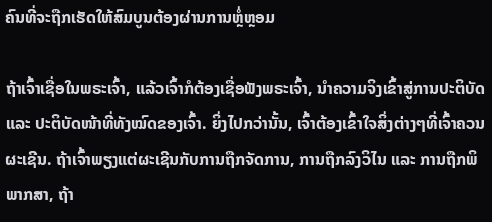ຄົນທີ່ຈະຖືກເຮັດໃຫ້ສົມບູນຕ້ອງຜ່ານການຫຼໍ່ຫຼອມ

ຖ້າເຈົ້າເຊື່ອໃນພຣະເຈົ້າ, ແລ້ວເຈົ້າກໍຕ້ອງເຊື່ອຟັງພຣະເຈົ້າ, ນໍາຄວາມຈິງເຂົ້າສູ່ການປະຕິບັດ ແລະ ປະຕິບັດໜ້າທີ່ທັງໝົດຂອງເຈົ້າ. ຍິ່ງໄປກວ່ານັ້ນ, ເຈົ້າຕ້ອງເຂົ້າໃຈສິ່ງຕ່າງໆທີ່ເຈົ້າຄວນຜະເຊີນ. ຖ້າເຈົ້າພຽງແຕ່ຜະເຊີນກັບການຖືກຈັດການ, ການຖືກລົງວິໄນ ແລະ ການຖືກພິພາກສາ, ຖ້າ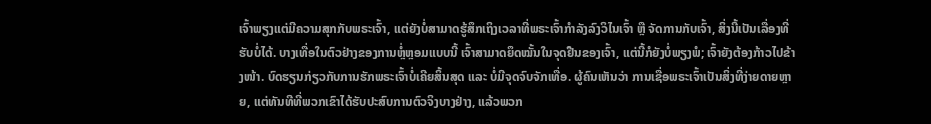ເຈົ້າພຽງແຕ່ມີຄວາມສຸກກັບພຣະເຈົ້າ, ແຕ່ຍັງບໍ່ສາມາດຮູ້ສຶກເຖິງເວລາທີ່ພຣະເຈົ້າກຳລັງລົງວິໄນເຈົ້າ ຫຼື ຈັດການກັບເຈົ້າ, ສິ່ງນີ້ເປັນເລື່ອງທີ່ຮັບບໍ່ໄດ້. ບາງເທື່ອໃນຕົວຢ່າງຂອງການຫຼໍ່ຫຼອມແບບນີ້ ເຈົ້າສາມາດຍຶດໝັ້ນໃນຈຸດຢືນຂອງເຈົ້າ, ແຕ່ນີ້ກໍຍັງບໍ່ພຽງພໍ; ເຈົ້າຍັງຕ້ອງກ້າວໄປຂ້າງໜ້າ. ບົດຮຽນກ່ຽວກັບການຮັກພຣະເຈົ້າບໍ່ເຄີຍສິ້ນສຸດ ແລະ ບໍ່ມີຈຸດຈົບຈັກເທື່ອ. ຜູ້ຄົນເຫັນວ່າ ການເຊື່ອພຣະເຈົ້າເປັນສິ່ງທີ່ງ່າຍດາຍຫຼາຍ, ແຕ່ທັນທີທີ່ພວກເຂົາໄດ້ຮັບປະສົບການຕົວຈິງບາງຢ່າງ, ແລ້ວພວກ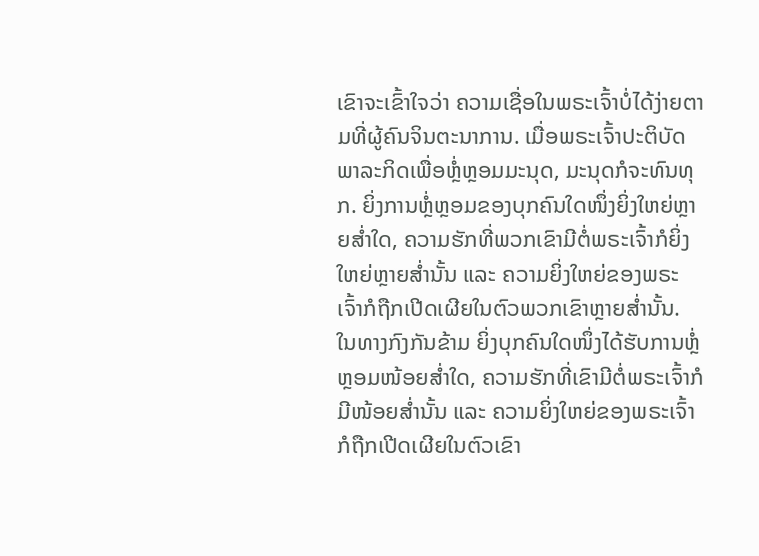ເຂົາຈະເຂົ້າໃຈວ່າ ຄວາມເຊື່ອໃນພຣະເຈົ້າບໍ່ໄດ້ງ່າຍຕາມທີ່ຜູ້ຄົນຈິນຕະນາການ. ເມື່ອພຣະເຈົ້າປະຕິບັດພາລະກິດເພື່ອຫຼໍ່ຫຼອມມະນຸດ, ມະນຸດກໍຈະທົນທຸກ. ຍິ່ງການຫຼໍ່ຫຼອມຂອງບຸກຄົນໃດໜຶ່ງຍິ່ງໃຫຍ່ຫຼາຍສໍ່າໃດ, ຄວາມຮັກທີ່ພວກເຂົາມີຕໍ່ພຣະເຈົ້າກໍຍິ່ງໃຫຍ່ຫຼາຍສໍ່ານັ້ນ ແລະ ຄວາມຍິ່ງໃຫຍ່ຂອງພຣະເຈົ້າກໍຖືກເປີດເຜີຍໃນຕົວພວກເຂົາຫຼາຍສໍ່ານັ້ນ. ໃນທາງກົງກັນຂ້າມ ຍິ່ງບຸກຄົນໃດໜຶ່ງໄດ້ຮັບການຫຼໍ່ຫຼອມໜ້ອຍສໍ່າໃດ, ຄວາມຮັກທີ່ເຂົາມີຕໍ່ພຣະເຈົ້າກໍມີໜ້ອຍສໍ່ານັ້ນ ແລະ ຄວາມຍິ່ງໃຫຍ່ຂອງພຣະເຈົ້າກໍຖືກເປີດເຜີຍໃນຕົວເຂົາ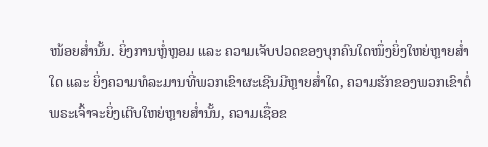ໜ້ອຍສໍ່ານັ້ນ. ຍິ່ງການຫຼໍ່ຫຼອມ ແລະ ຄວາມເຈັບປວດຂອງບຸກຄົນໃດໜຶ່ງຍິ່ງໃຫຍ່ຫຼາຍສໍ່າໃດ ແລະ ຍິ່ງຄວາມທໍລະມານທີ່ພວກເຂົາຜະເຊີນມີຫຼາຍສໍ່າໃດ, ຄວາມຮັກຂອງພວກເຂົາຕໍ່ພຣະເຈົ້າຈະຍິ່ງເຕີບໃຫຍ່ຫຼາຍສໍ່ານັ້ນ, ຄວາມເຊື່ອຂ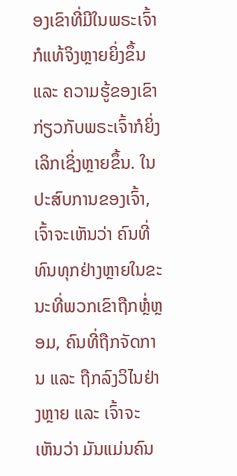ອງເຂົາທີ່ມີໃນພຣະເຈົ້າກໍແທ້ຈິງຫຼາຍຍິ່ງຂຶ້ນ ແລະ ຄວາມຮູ້ຂອງເຂົາກ່ຽວກັບພຣະເຈົ້າກໍຍິ່ງເລິກເຊິ່ງຫຼາຍຂຶ້ນ. ໃນປະສົບການຂອງເຈົ້າ, ເຈົ້າຈະເຫັນວ່າ ຄົນທີ່ທົນທຸກຢ່າງຫຼາຍໃນຂະນະທີ່ພວກເຂົາຖືກຫຼໍ່ຫຼອມ, ຄົນທີ່ຖືກຈັດການ ແລະ ຖືກລົງວິໄນຢ່າງຫຼາຍ ແລະ ເຈົ້າຈະເຫັນວ່າ ມັນແມ່ນຄົນ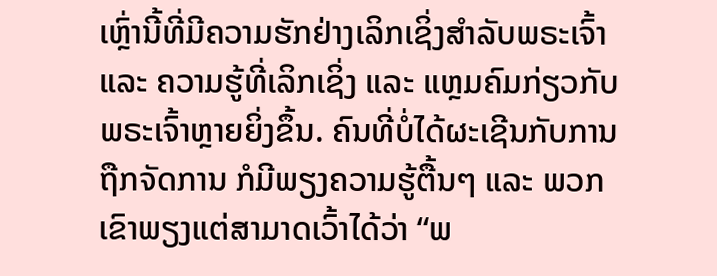ເຫຼົ່ານີ້ທີ່ມີຄວາມຮັກຢ່າງເລິກເຊິ່ງສຳລັບພຣະເຈົ້າ ແລະ ຄວາມຮູ້ທີ່ເລິກເຊິ່ງ ແລະ ແຫຼມຄົມກ່ຽວກັບພຣະເຈົ້າຫຼາຍຍິ່ງຂຶ້ນ. ຄົນທີ່ບໍ່ໄດ້ຜະເຊີນກັບການຖືກຈັດການ ກໍມີພຽງຄວາມຮູ້ຕື້ນໆ ແລະ ພວກເຂົາພຽງແຕ່ສາມາດເວົ້າໄດ້ວ່າ “ພ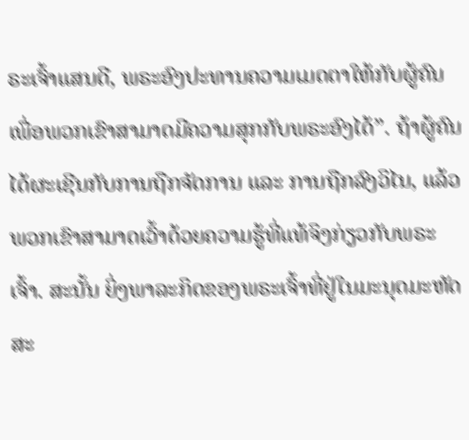ຣະເຈົ້າແສນດີ, ພຣະອົງປະທານຄວາມເມດຕາໃຫ້ກັບຜູ້ຄົນ ເພື່ອພວກເຂົາສາມາດມີຄວາມສຸກກັບພຣະອົງໄດ້”. ຖ້າຜູ້ຄົນໄດ້ຜະເຊີນກັບການຖືກຈັດການ ແລະ ການຖືກລົງວິໄນ, ແລ້ວພວກເຂົາສາມາດເວົ້າດ້ວຍຄວາມຮູ້ທີ່ແທ້ຈິງກ່ຽວກັບພຣະເຈົ້າ. ສະນັ້ນ ຍິ່ງພາລະກິດຂອງພຣະເຈົ້າທີ່ຢູ່ໃນມະນຸດມະຫັດສະ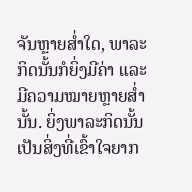ຈັນຫຼາຍສໍ່າໃດ, ພາລະກິດນັ້ນກໍຍິ່ງມີຄ່າ ແລະ ມີຄວາມໝາຍຫຼາຍສໍ່ານັ້ນ. ຍິ່ງພາລະກິດນັ້ນເປັນສິ່ງທີ່ເຂົ້າໃຈຍາກ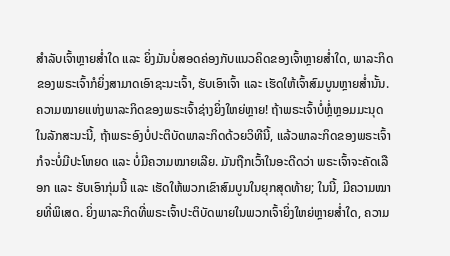ສຳລັບເຈົ້າຫຼາຍສໍ່າໃດ ແລະ ຍິ່ງມັນບໍ່ສອດຄ່ອງກັບແນວຄິດຂອງເຈົ້າຫຼາຍສໍ່າໃດ, ພາລະກິດຂອງພຣະເຈົ້າກໍຍິ່ງສາມາດເອົາຊະນະເຈົ້າ, ຮັບເອົາເຈົ້າ ແລະ ເຮັດໃຫ້ເຈົ້າສົມບູນຫຼາຍສໍ່ານັ້ນ. ຄວາມໝາຍແຫ່ງພາລະກິດຂອງພຣະເຈົ້າຊ່າງຍິ່ງໃຫຍ່ຫຼາຍ! ຖ້າພຣະເຈົ້າບໍ່ຫຼໍ່ຫຼອມມະນຸດໃນລັກສະນະນີ້, ຖ້າພຣະອົງບໍ່ປະຕິບັດພາລະກິດດ້ວຍວິທີນີ້, ແລ້ວພາລະກິດຂອງພຣະເຈົ້າກໍຈະບໍ່ມີປະໂຫຍດ ແລະ ບໍ່ມີຄວາມໝາຍເລີຍ. ມັນຖືກເວົ້າໃນອະດີດວ່າ ພຣະເຈົ້າຈະຄັດເລືອກ ແລະ ຮັບເອົາກຸ່ມນີ້ ແລະ ເຮັດໃຫ້ພວກເຂົາສົມບູນໃນຍຸກສຸດທ້າຍ; ໃນນີ້, ມີຄວາມໝາຍທີ່ພິເສດ. ຍິ່ງພາລະກິດທີ່ພຣະເຈົ້າປະຕິບັດພາຍໃນພວກເຈົ້າຍິ່ງໃຫຍ່ຫຼາຍສໍ່າໃດ, ຄວາມ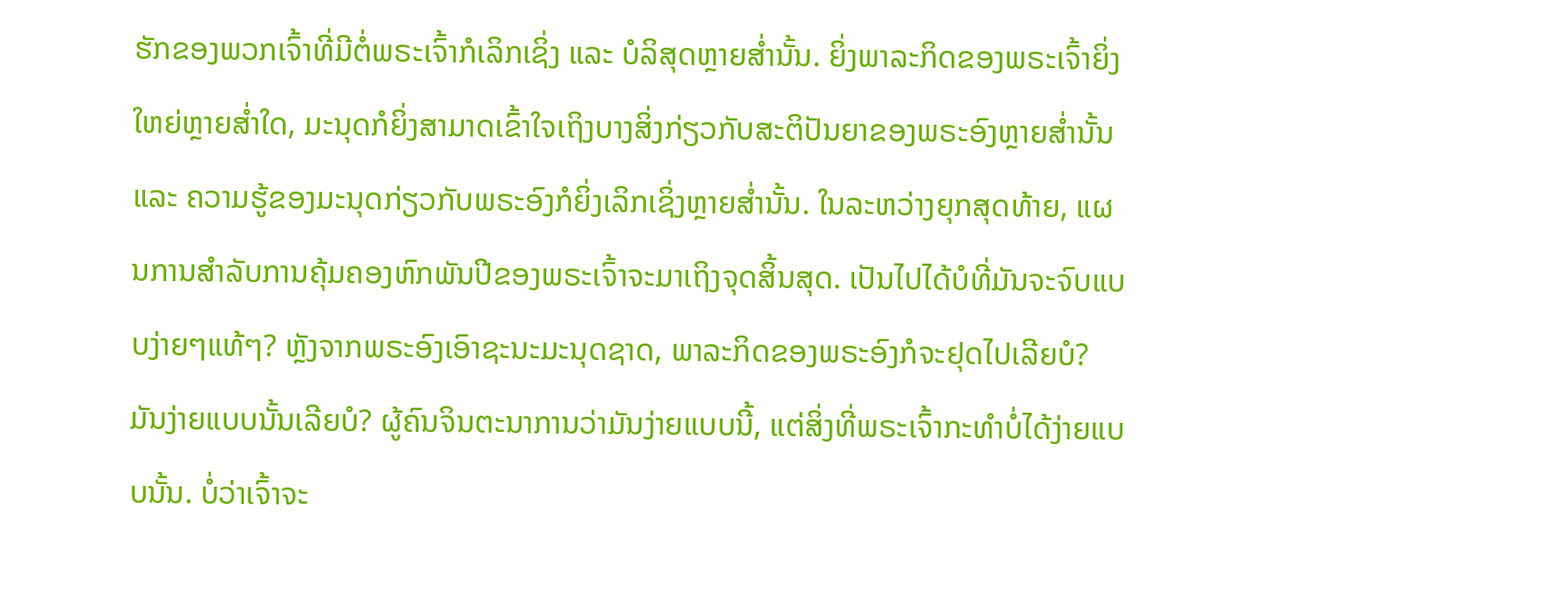ຮັກຂອງພວກເຈົ້າທີ່ມີຕໍ່ພຣະເຈົ້າກໍເລິກເຊິ່ງ ແລະ ບໍລິສຸດຫຼາຍສໍ່ານັ້ນ. ຍິ່ງພາລະກິດຂອງພຣະເຈົ້າຍິ່ງໃຫຍ່ຫຼາຍສໍ່າໃດ, ມະນຸດກໍຍິ່ງສາມາດເຂົ້າໃຈເຖິງບາງສິ່ງກ່ຽວກັບສະຕິປັນຍາຂອງພຣະອົງຫຼາຍສໍ່ານັ້ນ ແລະ ຄວາມຮູ້ຂອງມະນຸດກ່ຽວກັບພຣະອົງກໍຍິ່ງເລິກເຊິ່ງຫຼາຍສໍ່ານັ້ນ. ໃນລະຫວ່າງຍຸກສຸດທ້າຍ, ແຜນການສຳລັບການຄຸ້ມຄອງຫົກພັນປີຂອງພຣະເຈົ້າຈະມາເຖິງຈຸດສິ້ນສຸດ. ເປັນໄປໄດ້ບໍທີ່ມັນຈະຈົບແບບງ່າຍໆແທ້ໆ? ຫຼັງຈາກພຣະອົງເອົາຊະນະມະນຸດຊາດ, ພາລະກິດຂອງພຣະອົງກໍຈະຢຸດໄປເລີຍບໍ? ມັນງ່າຍແບບນັ້ນເລີຍບໍ? ຜູ້ຄົນຈິນຕະນາການວ່າມັນງ່າຍແບບນີ້, ແຕ່ສິ່ງທີ່ພຣະເຈົ້າກະທຳບໍ່ໄດ້ງ່າຍແບບນັ້ນ. ບໍ່ວ່າເຈົ້າຈະ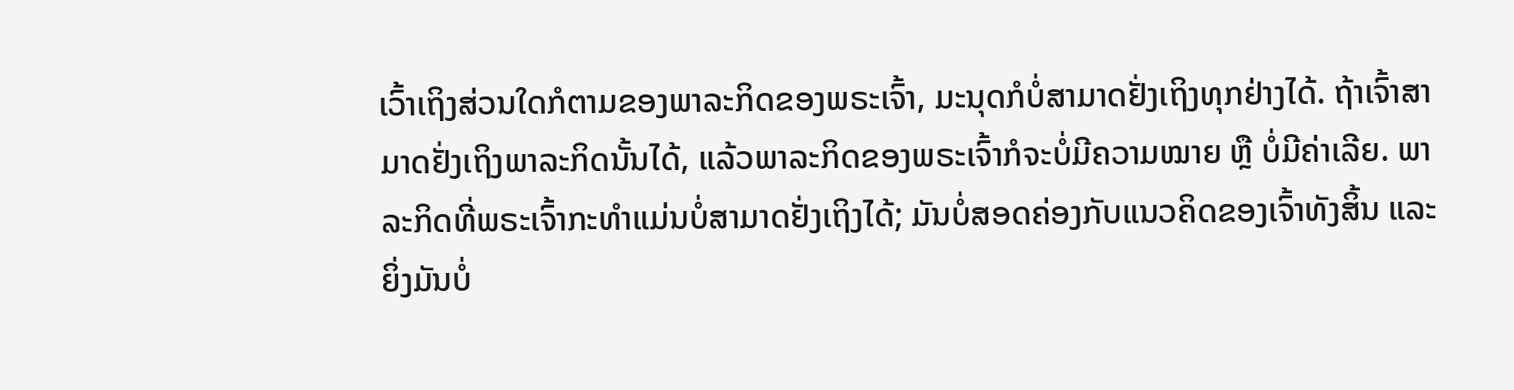ເວົ້າເຖິງສ່ວນໃດກໍຕາມຂອງພາລະກິດຂອງພຣະເຈົ້າ, ມະນຸດກໍບໍ່ສາມາດຢັ່ງເຖິງທຸກຢ່າງໄດ້. ຖ້າເຈົ້າສາມາດຢັ່ງເຖິງພາລະກິດນັ້ນໄດ້, ແລ້ວພາລະກິດຂອງພຣະເຈົ້າກໍຈະບໍ່ມີຄວາມໝາຍ ຫຼື ບໍ່ມີຄ່າເລີຍ. ພາລະກິດທີ່ພຣະເຈົ້າກະທຳແມ່ນບໍ່ສາມາດຢັ່ງເຖິງໄດ້; ມັນບໍ່ສອດຄ່ອງກັບແນວຄິດຂອງເຈົ້າທັງສິ້ນ ແລະ ຍິ່ງມັນບໍ່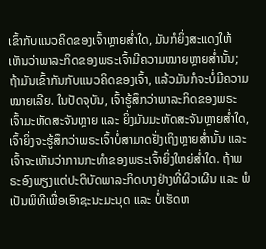ເຂົ້າກັບແນວຄິດຂອງເຈົ້າຫຼາຍສໍ່າໃດ, ມັນກໍຍິ່ງສະແດງໃຫ້ເຫັນວ່າພາລະກິດຂອງພຣະເຈົ້າມີຄວາມໝາຍຫຼາຍສໍ່ານັ້ນ; ຖ້າມັນເຂົ້າກັນກັບແນວຄິດຂອງເຈົ້າ, ແລ້ວມັນກໍຈະບໍ່ມີຄວາມໝາຍເລີຍ. ໃນປັດຈຸບັນ, ເຈົ້າຮູ້ສຶກວ່າພາລະກິດຂອງພຣະເຈົ້າມະຫັດສະຈັນຫຼາຍ ແລະ ຍິ່ງມັນມະຫັດສະຈັນຫຼາຍສໍ່າໃດ, ເຈົ້າຍິ່ງຈະຮູ້ສຶກວ່າພຣະເຈົ້າບໍ່ສາມາດຢັ່ງເຖິງຫຼາຍສໍ່ານັ້ນ ແລະ ເຈົ້າຈະເຫັນວ່າການກະທຳຂອງພຣະເຈົ້າຍິ່ງໃຫຍ່ສໍ່າໃດ. ຖ້າພຣະອົງພຽງແຕ່ປະຕິບັດພາລະກິດບາງຢ່າງທີ່ຜິວເຜີນ ແລະ ພໍເປັນພິທີເພື່ອເອົາຊະນະມະນຸດ ແລະ ບໍ່ເຮັດຫ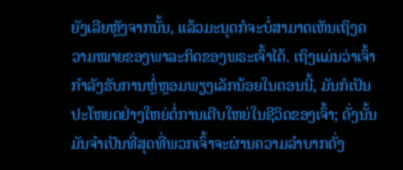ຍັງເລີຍຫຼັງຈາກນັ້ນ, ແລ້ວມະນຸດກໍຈະບໍ່ສາມາດເຫັນເຖິງຄວາມໝາຍຂອງພາລະກິດຂອງພຣະເຈົ້າໄດ້. ເຖິງແມ່ນວ່າເຈົ້າກຳລັງຮັບການຫຼໍ່ຫຼອມພຽງເລັກນ້ອຍໃນຕອນນີ້, ມັນກໍເປັນປະໂຫຍດຢ່າງໃຫຍ່ຕໍ່ການເຕີບໃຫຍ່ໃນຊີວິດຂອງເຈົ້າ; ດັ່ງນັ້ນ ມັນຈຳເປັນທີ່ສຸດທີ່ພວກເຈົ້າຈະຜ່ານຄວາມລໍາບາກດັ່ງ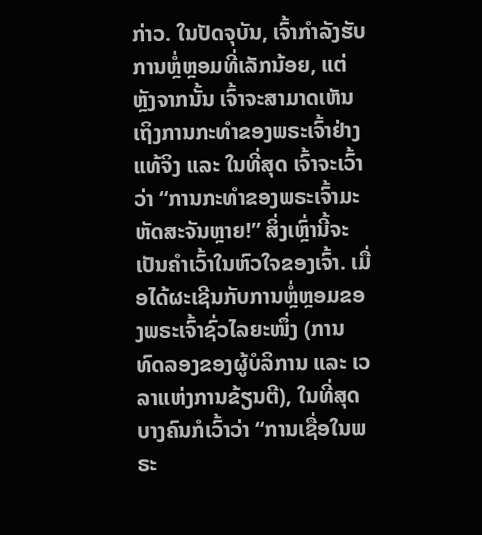ກ່າວ. ໃນປັດຈຸບັນ, ເຈົ້າກຳລັງຮັບການຫຼໍ່ຫຼອມທີ່ເລັກນ້ອຍ, ແຕ່ຫຼັງຈາກນັ້ນ ເຈົ້າຈະສາມາດເຫັນເຖິງການກະທຳຂອງພຣະເຈົ້າຢ່າງແທ້ຈິງ ແລະ ໃນທີ່ສຸດ ເຈົ້າຈະເວົ້າວ່າ “ການກະທຳຂອງພຣະເຈົ້າມະຫັດສະຈັນຫຼາຍ!” ສິ່ງເຫຼົ່ານີ້ຈະເປັນຄຳເວົ້າໃນຫົວໃຈຂອງເຈົ້າ. ເມື່ອໄດ້ຜະເຊີນກັບການຫຼໍ່ຫຼອມຂອງພຣະເຈົ້າຊົ່ວໄລຍະໜຶ່ງ (ການທົດລອງຂອງຜູ້ບໍລິການ ແລະ ເວລາແຫ່ງການຂ້ຽນຕີ), ໃນທີ່ສຸດ ບາງຄົນກໍເວົ້າວ່າ “ການເຊື່ອໃນພຣະ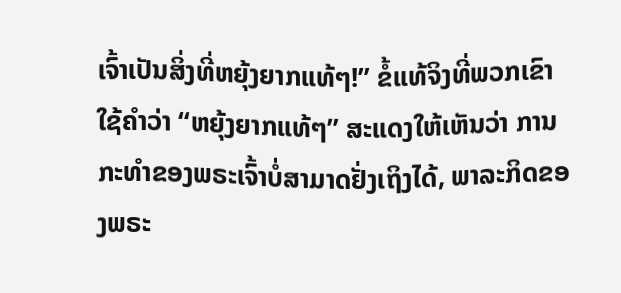ເຈົ້າເປັນສິ່ງທີ່ຫຍຸ້ງຍາກແທ້ໆ!” ຂໍ້ແທ້ຈິງທີ່ພວກເຂົາໃຊ້ຄຳວ່າ “ຫຍຸ້ງຍາກແທ້ໆ” ສະແດງໃຫ້ເຫັນວ່າ ການກະທຳຂອງພຣະເຈົ້າບໍ່ສາມາດຢັ່ງເຖິງໄດ້, ພາລະກິດຂອງພຣະ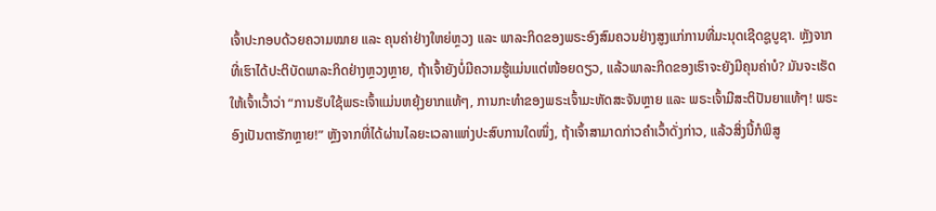ເຈົ້າປະກອບດ້ວຍຄວາມໝາຍ ແລະ ຄຸນຄ່າຢ່າງໃຫຍ່ຫຼວງ ແລະ ພາລະກິດຂອງພຣະອົງສົມຄວນຢ່າງສູງແກ່ການທີ່ມະນຸດເຊີດຊູບູຊາ. ຫຼັງຈາກທີ່ເຮົາໄດ້ປະຕິບັດພາລະກິດຢ່າງຫຼວງຫຼາຍ, ຖ້າເຈົ້າຍັງບໍ່ມີຄວາມຮູ້ແມ່ນແຕ່ໜ້ອຍດຽວ, ແລ້ວພາລະກິດຂອງເຮົາຈະຍັງມີຄຸນຄ່າບໍ? ມັນຈະເຮັດໃຫ້ເຈົ້າເວົ້າວ່າ “ການຮັບໃຊ້ພຣະເຈົ້າແມ່ນຫຍຸ້ງຍາກແທ້ໆ, ການກະທຳຂອງພຣະເຈົ້າມະຫັດສະຈັນຫຼາຍ ແລະ ພຣະເຈົ້າມີສະຕິປັນຍາແທ້ໆ! ພຣະອົງເປັນຕາຮັກຫຼາຍ!” ຫຼັງຈາກທີ່ໄດ້ຜ່ານໄລຍະເວລາແຫ່ງປະສົບການໃດໜຶ່ງ, ຖ້າເຈົ້າສາມາດກ່າວຄຳເວົ້າດັ່ງກ່າວ, ແລ້ວສິ່ງນີ້ກໍພິສູ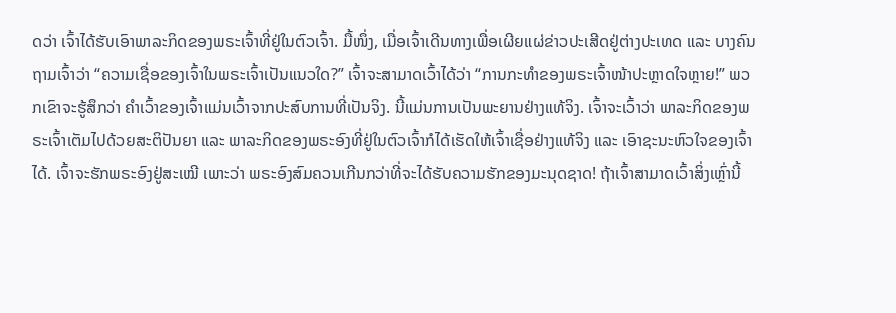ດວ່າ ເຈົ້າໄດ້ຮັບເອົາພາລະກິດຂອງພຣະເຈົ້າທີ່ຢູ່ໃນຕົວເຈົ້າ. ມື້ໜຶ່ງ, ເມື່ອເຈົ້າເດີນທາງເພື່ອເຜີຍແຜ່ຂ່າວປະເສີດຢູ່ຕ່າງປະເທດ ແລະ ບາງຄົນຖາມເຈົ້າວ່າ “ຄວາມເຊື່ອຂອງເຈົ້າໃນພຣະເຈົ້າເປັນແນວໃດ?” ເຈົ້າຈະສາມາດເວົ້າໄດ້ວ່າ “ການກະທຳຂອງພຣະເຈົ້າໜ້າປະຫຼາດໃຈຫຼາຍ!” ພວກເຂົາຈະຮູ້ສຶກວ່າ ຄຳເວົ້າຂອງເຈົ້າແມ່ນເວົ້າຈາກປະສົບການທີ່ເປັນຈິງ. ນີ້ແມ່ນການເປັນພະຍານຢ່າງແທ້ຈິງ. ເຈົ້າຈະເວົ້າວ່າ ພາລະກິດຂອງພຣະເຈົ້າເຕັມໄປດ້ວຍສະຕິປັນຍາ ແລະ ພາລະກິດຂອງພຣະອົງທີ່ຢູ່ໃນຕົວເຈົ້າກໍໄດ້ເຮັດໃຫ້ເຈົ້າເຊື່ອຢ່າງແທ້ຈິງ ແລະ ເອົາຊະນະຫົວໃຈຂອງເຈົ້າໄດ້. ເຈົ້າຈະຮັກພຣະອົງຢູ່ສະເໝີ ເພາະວ່າ ພຣະອົງສົມຄວນເກີນກວ່າທີ່ຈະໄດ້ຮັບຄວາມຮັກຂອງມະນຸດຊາດ! ຖ້າເຈົ້າສາມາດເວົ້າສິ່ງເຫຼົ່ານີ້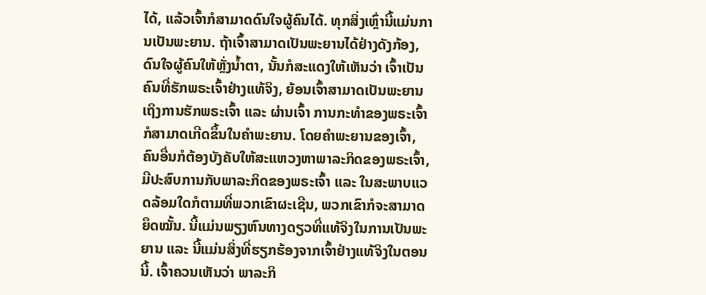ໄດ້, ແລ້ວເຈົ້າກໍສາມາດດົນໃຈຜູ້ຄົນໄດ້. ທຸກສິ່ງເຫຼົ່ານີ້ແມ່ນການເປັນພະຍານ. ຖ້າເຈົ້າສາມາດເປັນພະຍານໄດ້ຢ່າງດັງກ້ອງ, ດົນໃຈຜູ້ຄົນໃຫ້ຫຼັ່ງນໍ້າຕາ, ນັ້ນກໍສະແດງໃຫ້ເຫັນວ່າ ເຈົ້າເປັນຄົນທີ່ຮັກພຣະເຈົ້າຢ່າງແທ້ຈິງ, ຍ້ອນເຈົ້າສາມາດເປັນພະຍານເຖິງການຮັກພຣະເຈົ້າ ແລະ ຜ່ານເຈົ້າ ການກະທຳຂອງພຣະເຈົ້າກໍສາມາດເກີດຂຶ້ນໃນຄຳພະຍານ. ໂດຍຄຳພະຍານຂອງເຈົ້າ, ຄົນອື່ນກໍຕ້ອງບັງຄັບໃຫ້ສະແຫວງຫາພາລະກິດຂອງພຣະເຈົ້າ, ມີປະສົບການກັບພາລະກິດຂອງພຣະເຈົ້າ ແລະ ໃນສະພາບແວດລ້ອມໃດກໍຕາມທີ່ພວກເຂົາຜະເຊີນ, ພວກເຂົາກໍຈະສາມາດຍຶດໝັ້ນ. ນີ້ແມ່ນພຽງຫົນທາງດຽວທີ່ແທ້ຈິງໃນການເປັນພະຍານ ແລະ ນີ້ແມ່ນສິ່ງທີ່ຮຽກຮ້ອງຈາກເຈົ້າຢ່າງແທ້ຈິງໃນຕອນນີ້. ເຈົ້າຄວນເຫັນວ່າ ພາລະກິ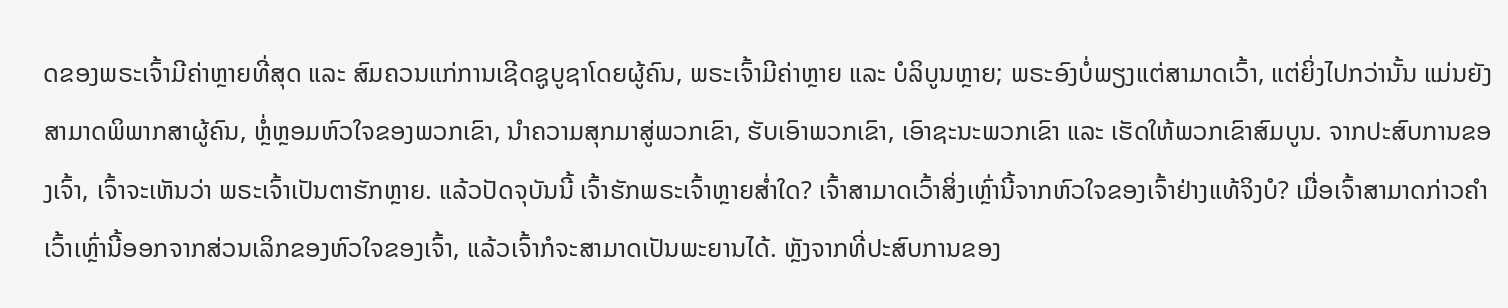ດຂອງພຣະເຈົ້າມີຄ່າຫຼາຍທີ່ສຸດ ແລະ ສົມຄວນແກ່ການເຊີດຊູບູຊາໂດຍຜູ້ຄົນ, ພຣະເຈົ້າມີຄ່າຫຼາຍ ແລະ ບໍລິບູນຫຼາຍ; ພຣະອົງບໍ່ພຽງແຕ່ສາມາດເວົ້າ, ແຕ່ຍິ່ງໄປກວ່ານັ້ນ ແມ່ນຍັງສາມາດພິພາກສາຜູ້ຄົນ, ຫຼໍ່ຫຼອມຫົວໃຈຂອງພວກເຂົາ, ນໍາຄວາມສຸກມາສູ່ພວກເຂົາ, ຮັບເອົາພວກເຂົາ, ເອົາຊະນະພວກເຂົາ ແລະ ເຮັດໃຫ້ພວກເຂົາສົມບູນ. ຈາກປະສົບການຂອງເຈົ້າ, ເຈົ້າຈະເຫັນວ່າ ພຣະເຈົ້າເປັນຕາຮັກຫຼາຍ. ແລ້ວປັດຈຸບັນນີ້ ເຈົ້າຮັກພຣະເຈົ້າຫຼາຍສໍ່າໃດ? ເຈົ້າສາມາດເວົ້າສິ່ງເຫຼົ່ານີ້ຈາກຫົວໃຈຂອງເຈົ້າຢ່າງແທ້ຈິງບໍ? ເມື່ອເຈົ້າສາມາດກ່າວຄຳເວົ້າເຫຼົ່ານີ້ອອກຈາກສ່ວນເລິກຂອງຫົວໃຈຂອງເຈົ້າ, ແລ້ວເຈົ້າກໍຈະສາມາດເປັນພະຍານໄດ້. ຫຼັງຈາກທີ່ປະສົບການຂອງ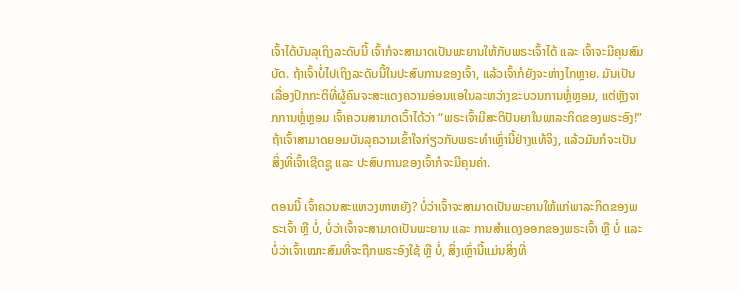ເຈົ້າໄດ້ບັນລຸເຖິງລະດັບນີ້ ເຈົ້າກໍຈະສາມາດເປັນພະຍານໃຫ້ກັບພຣະເຈົ້າໄດ້ ແລະ ເຈົ້າຈະມີຄຸນສົມບັດ. ຖ້າເຈົ້າບໍ່ໄປເຖິງລະດັບນີ້ໃນປະສົບການຂອງເຈົ້າ, ແລ້ວເຈົ້າກໍຍັງຈະຫ່າງໄກຫຼາຍ. ມັນເປັນເລື່ອງປົກກະຕິທີ່ຜູ້ຄົນຈະສະແດງຄວາມອ່ອນແອໃນລະຫວ່າງຂະບວນການຫຼໍ່ຫຼອມ, ແຕ່ຫຼັງຈາກການຫຼໍ່ຫຼອມ ເຈົ້າຄວນສາມາດເວົ້າໄດ້ວ່າ “ພຣະເຈົ້າມີສະຕິປັນຍາໃນພາລະກິດຂອງພຣະອົງ!” ຖ້າເຈົ້າສາມາດຍອມບັນລຸຄວາມເຂົ້າໃຈກ່ຽວກັບພຣະທຳເຫຼົ່ານີ້ຢ່າງແທ້ຈິງ, ແລ້ວມັນກໍຈະເປັນສິ່ງທີ່ເຈົ້າເຊີດຊູ ແລະ ປະສົບການຂອງເຈົ້າກໍຈະມີຄຸນຄ່າ.

ຕອນນີ້ ເຈົ້າຄວນສະແຫວງຫາຫຍັງ? ບໍ່ວ່າເຈົ້າຈະສາມາດເປັນພະຍານໃຫ້ແກ່ພາລະກິດຂອງພຣະເຈົ້າ ຫຼື ບໍ່, ບໍ່ວ່າເຈົ້າຈະສາມາດເປັນພະຍານ ແລະ ການສຳແດງອອກຂອງພຣະເຈົ້າ ຫຼື ບໍ່ ແລະ ບໍ່ວ່າເຈົ້າເໝາະສົມທີ່ຈະຖືກພຣະອົງໃຊ້ ຫຼື ບໍ່, ສິ່ງເຫຼົ່ານີ້ແມ່ນສິ່ງທີ່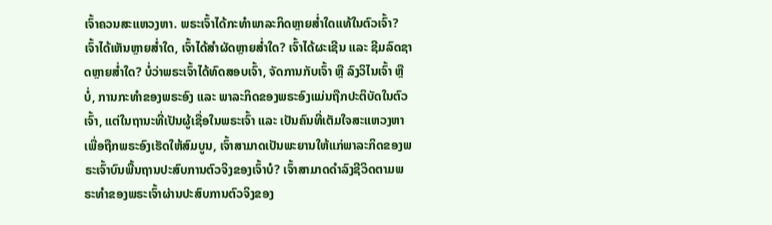ເຈົ້າຄວນສະແຫວງຫາ. ພຣະເຈົ້າໄດ້ກະທຳພາລະກິດຫຼາຍສໍ່າໃດແທ້ໃນຕົວເຈົ້າ? ເຈົ້າໄດ້ເຫັນຫຼາຍສໍ່າໃດ, ເຈົ້າໄດ້ສຳຜັດຫຼາຍສໍ່າໃດ? ເຈົ້າໄດ້ຜະເຊີນ ແລະ ຊີມລົດຊາດຫຼາຍສໍ່າໃດ? ບໍ່ວ່າພຣະເຈົ້າໄດ້ທົດສອບເຈົ້າ, ຈັດການກັບເຈົ້າ ຫຼື ລົງວິໄນເຈົ້າ ຫຼື ບໍ່, ການກະທຳຂອງພຣະອົງ ແລະ ພາລະກິດຂອງພຣະອົງແມ່ນຖືກປະຕິບັດໃນຕົວເຈົ້າ, ແຕ່ໃນຖານະທີ່ເປັນຜູ້ເຊື່ອໃນພຣະເຈົ້າ ແລະ ເປັນຄົນທີ່ເຕັມໃຈສະແຫວງຫາເພື່ອຖືກພຣະອົງເຮັດໃຫ້ສົມບູນ, ເຈົ້າສາມາດເປັນພະຍານໃຫ້ແກ່ພາລະກິດຂອງພຣະເຈົ້າບົນພື້ນຖານປະສົບການຕົວຈິງຂອງເຈົ້າບໍ? ເຈົ້າສາມາດດຳລົງຊີວິດຕາມພຣະທຳຂອງພຣະເຈົ້າຜ່ານປະສົບການຕົວຈິງຂອງ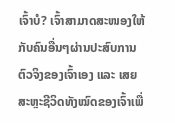ເຈົ້າບໍ? ເຈົ້າສາມາດສະໜອງໃຫ້ກັບຄົນອື່ນໆຜ່ານປະສົບການຕົວຈິງຂອງເຈົ້າເອງ ແລະ ເສຍສະຫຼະຊີວິດທັງໝົດຂອງເຈົ້າເພື່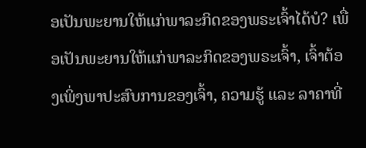ອເປັນພະຍານໃຫ້ແກ່ພາລະກິດຂອງພຣະເຈົ້າໄດ້ບໍ? ເພື່ອເປັນພະຍານໃຫ້ແກ່ພາລະກິດຂອງພຣະເຈົ້າ, ເຈົ້າຕ້ອງເພິ່ງພາປະສົບການຂອງເຈົ້າ, ຄວາມຮູ້ ແລະ ລາຄາທີ່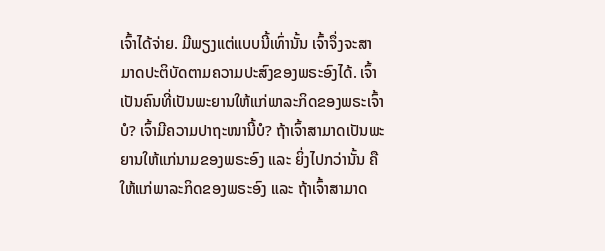ເຈົ້າໄດ້ຈ່າຍ. ມີພຽງແຕ່ແບບນີ້ເທົ່ານັ້ນ ເຈົ້າຈຶ່ງຈະສາມາດປະຕິບັດຕາມຄວາມປະສົງຂອງພຣະອົງໄດ້. ເຈົ້າເປັນຄົນທີ່ເປັນພະຍານໃຫ້ແກ່ພາລະກິດຂອງພຣະເຈົ້າບໍ? ເຈົ້າມີຄວາມປາຖະໜານີ້ບໍ? ຖ້າເຈົ້າສາມາດເປັນພະຍານໃຫ້ແກ່ນາມຂອງພຣະອົງ ແລະ ຍິ່ງໄປກວ່ານັ້ນ ຄືໃຫ້ແກ່ພາລະກິດຂອງພຣະອົງ ແລະ ຖ້າເຈົ້າສາມາດ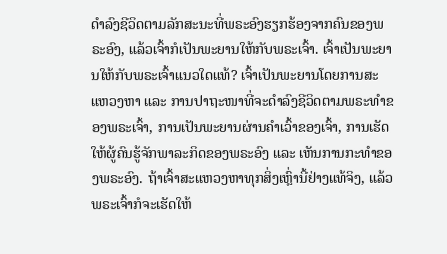ດຳລົງຊີວິດຕາມລັກສະນະທີ່ພຣະອົງຮຽກຮ້ອງຈາກຄົນຂອງພຣະອົງ, ແລ້ວເຈົ້າກໍເປັນພະຍານໃຫ້ກັບພຣະເຈົ້າ. ເຈົ້າເປັນພະຍານໃຫ້ກັບພຣະເຈົ້າແນວໃດແທ້? ເຈົ້າເປັນພະຍານໂດຍການສະແຫວງຫາ ແລະ ການປາຖະໜາທີ່ຈະດຳລົງຊີວິດຕາມພຣະທຳຂອງພຣະເຈົ້າ, ການເປັນພະຍານຜ່ານຄຳເວົ້າຂອງເຈົ້າ, ການເຮັດໃຫ້ຜູ້ຄົນຮູ້ຈັກພາລະກິດຂອງພຣະອົງ ແລະ ເຫັນການກະທຳຂອງພຣະອົງ. ຖ້າເຈົ້າສະແຫວງຫາທຸກສິ່ງເຫຼົ່ານີ້ຢ່າງແທ້ຈິງ, ແລ້ວພຣະເຈົ້າກໍຈະເຮັດໃຫ້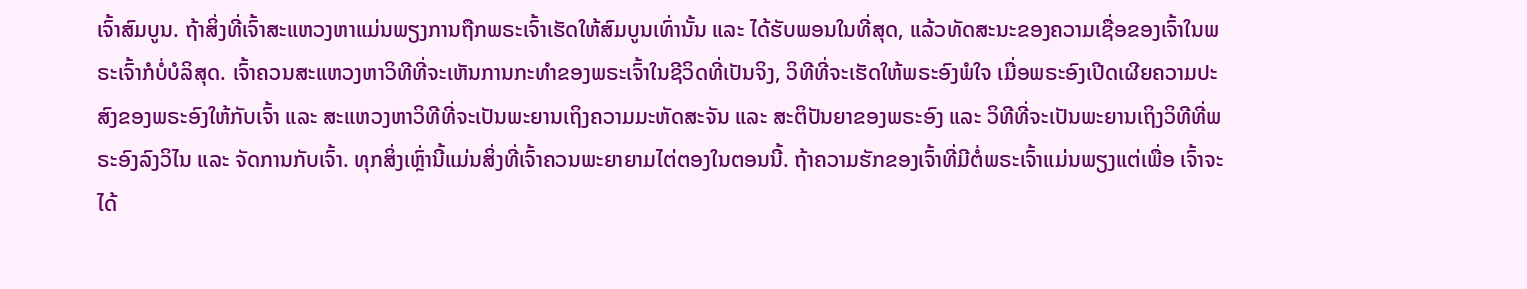ເຈົ້າສົມບູນ. ຖ້າສິ່ງທີ່ເຈົ້າສະແຫວງຫາແມ່ນພຽງການຖືກພຣະເຈົ້າເຮັດໃຫ້ສົມບູນເທົ່ານັ້ນ ແລະ ໄດ້ຮັບພອນໃນທີ່ສຸດ, ແລ້ວທັດສະນະຂອງຄວາມເຊື່ອຂອງເຈົ້າໃນພຣະເຈົ້າກໍບໍ່ບໍລິສຸດ. ເຈົ້າຄວນສະແຫວງຫາວິທີທີ່ຈະເຫັນການກະທຳຂອງພຣະເຈົ້າໃນຊີວິດທີ່ເປັນຈິງ, ວິທີທີ່ຈະເຮັດໃຫ້ພຣະອົງພໍໃຈ ເມື່ອພຣະອົງເປີດເຜີຍຄວາມປະສົງຂອງພຣະອົງໃຫ້ກັບເຈົ້າ ແລະ ສະແຫວງຫາວິທີທີ່ຈະເປັນພະຍານເຖິງຄວາມມະຫັດສະຈັນ ແລະ ສະຕິປັນຍາຂອງພຣະອົງ ແລະ ວິທີທີ່ຈະເປັນພະຍານເຖິງວິທີທີ່ພຣະອົງລົງວິໄນ ແລະ ຈັດການກັບເຈົ້າ. ທຸກສິ່ງເຫຼົ່ານີ້ແມ່ນສິ່ງທີ່ເຈົ້າຄວນພະຍາຍາມໄຕ່ຕອງໃນຕອນນີ້. ຖ້າຄວາມຮັກຂອງເຈົ້າທີ່ມີຕໍ່ພຣະເຈົ້າແມ່ນພຽງແຕ່ເພື່ອ ເຈົ້າຈະໄດ້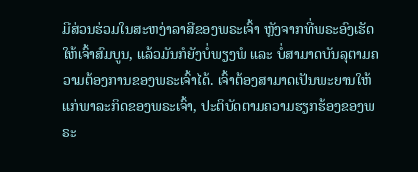ມີສ່ວນຮ່ວມໃນສະຫງ່າລາສີຂອງພຣະເຈົ້າ ຫຼັງຈາກທີ່ພຣະອົງເຮັດໃຫ້ເຈົ້າສົມບູນ, ແລ້ວມັນກໍຍັງບໍ່ພຽງພໍ ແລະ ບໍ່ສາມາດບັນລຸຕາມຄວາມຕ້ອງການຂອງພຣະເຈົ້າໄດ້. ເຈົ້າຕ້ອງສາມາດເປັນພະຍານໃຫ້ແກ່ພາລະກິດຂອງພຣະເຈົ້າ, ປະຕິບັດຕາມຄວາມຮຽກຮ້ອງຂອງພຣະ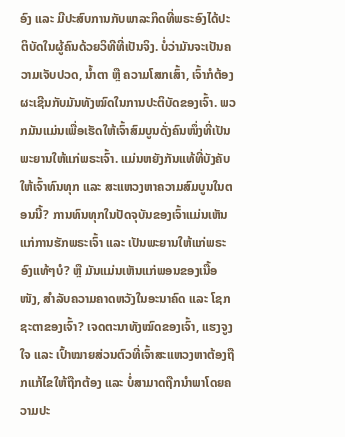ອົງ ແລະ ມີປະສົບການກັບພາລະກິດທີ່ພຣະອົງໄດ້ປະຕິບັດໃນຜູ້ຄົນດ້ວຍວິທີທີ່ເປັນຈິງ. ບໍ່ວ່າມັນຈະເປັນຄວາມເຈັບປວດ, ນໍ້າຕາ ຫຼື ຄວາມໂສກເສົ້າ, ເຈົ້າກໍຕ້ອງຜະເຊີນກັບມັນທັງໝົດໃນການປະຕິບັດຂອງເຈົ້າ. ພວກມັນແມ່ນເພື່ອເຮັດໃຫ້ເຈົ້າສົມບູນດັ່ງຄົນໜຶ່ງທີ່ເປັນພະຍານໃຫ້ແກ່ພຣະເຈົ້າ. ແມ່ນຫຍັງກັນແທ້ທີ່ບັງຄັບໃຫ້ເຈົ້າທົນທຸກ ແລະ ສະແຫວງຫາຄວາມສົມບູນໃນຕອນນີ້? ການທົນທຸກໃນປັດຈຸບັນຂອງເຈົ້າແມ່ນເຫັນແກ່ການຮັກພຣະເຈົ້າ ແລະ ເປັນພະຍານໃຫ້ແກ່ພຣະອົງແທ້ໆບໍ? ຫຼື ມັນແມ່ນເຫັນແກ່ພອນຂອງເນື້ອໜັງ, ສຳລັບຄວາມຄາດຫວັງໃນອະນາຄົດ ແລະ ໂຊກຊະຕາຂອງເຈົ້າ? ເຈດຕະນາທັງໝົດຂອງເຈົ້າ, ແຮງຈູງໃຈ ແລະ ເປົ້າໝາຍສ່ວນຕົວທີ່ເຈົ້າສະແຫວງຫາຕ້ອງຖືກແກ້ໄຂໃຫ້ຖືກຕ້ອງ ແລະ ບໍ່ສາມາດຖືກນໍາພາໂດຍຄວາມປະ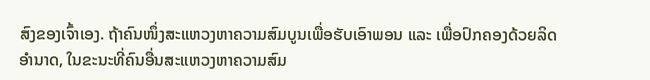ສົງຂອງເຈົ້າເອງ. ຖ້າຄົນໜຶ່ງສະແຫວງຫາຄວາມສົມບູນເພື່ອຮັບເອົາພອນ ແລະ ເພື່ອປົກຄອງດ້ວຍລິດອຳນາດ, ໃນຂະນະທີ່ຄົນອື່ນສະແຫວງຫາຄວາມສົມ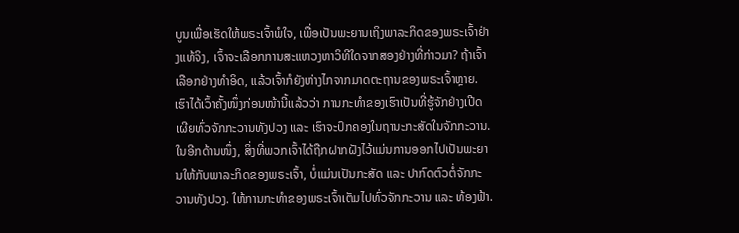ບູນເພື່ອເຮັດໃຫ້ພຣະເຈົ້າພໍໃຈ, ເພື່ອເປັນພະຍານເຖິງພາລະກິດຂອງພຣະເຈົ້າຢ່າງແທ້ຈິງ, ເຈົ້າຈະເລືອກການສະແຫວງຫາວິທີໃດຈາກສອງຢ່າງທີ່ກ່າວມາ? ຖ້າເຈົ້າເລືອກຢ່າງທຳອິດ, ແລ້ວເຈົ້າກໍຍັງຫ່າງໄກຈາກມາດຕະຖານຂອງພຣະເຈົ້າຫຼາຍ. ເຮົາໄດ້ເວົ້າຄັ້ງໜຶ່ງກ່ອນໜ້ານີ້ແລ້ວວ່າ ການກະທຳຂອງເຮົາເປັນທີ່ຮູ້ຈັກຢ່າງເປີດເຜີຍທົ່ວຈັກກະວານທັງປວງ ແລະ ເຮົາຈະປົກຄອງໃນຖານະກະສັດໃນຈັກກະວານ. ໃນອີກດ້ານໜຶ່ງ, ສິ່ງທີ່ພວກເຈົ້າໄດ້ຖືກຝາກຝັງໄວ້ແມ່ນການອອກໄປເປັນພະຍານໃຫ້ກັບພາລະກິດຂອງພຣະເຈົ້າ, ບໍ່ແມ່ນເປັນກະສັດ ແລະ ປາກົດຕົວຕໍ່ຈັກກະວານທັງປວງ. ໃຫ້ການກະທຳຂອງພຣະເຈົ້າເຕັມໄປທົ່ວຈັກກະວານ ແລະ ທ້ອງຟ້າ.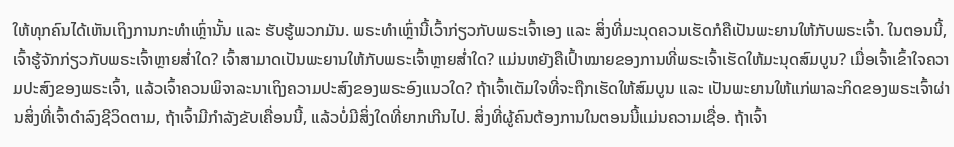ໃຫ້ທຸກຄົນໄດ້ເຫັນເຖິງການກະທຳເຫຼົ່ານັ້ນ ແລະ ຮັບຮູ້ພວກມັນ. ພຣະທຳເຫຼົ່ານີ້ເວົ້າກ່ຽວກັບພຣະເຈົ້າເອງ ແລະ ສິ່ງທີ່ມະນຸດຄວນເຮັດກໍຄືເປັນພະຍານໃຫ້ກັບພຣະເຈົ້າ. ໃນຕອນນີ້, ເຈົ້າຮູ້ຈັກກ່ຽວກັບພຣະເຈົ້າຫຼາຍສໍ່າໃດ? ເຈົ້າສາມາດເປັນພະຍານໃຫ້ກັບພຣະເຈົ້າຫຼາຍສໍ່າໃດ? ແມ່ນຫຍັງຄືເປົ້າໝາຍຂອງການທີ່ພຣະເຈົ້າເຮັດໃຫ້ມະນຸດສົມບູນ? ເມື່ອເຈົ້າເຂົ້າໃຈຄວາມປະສົງຂອງພຣະເຈົ້າ, ແລ້ວເຈົ້າຄວນພິຈາລະນາເຖິງຄວາມປະສົງຂອງພຣະອົງແນວໃດ? ຖ້າເຈົ້າເຕັມໃຈທີ່ຈະຖືກເຮັດໃຫ້ສົມບູນ ແລະ ເປັນພະຍານໃຫ້ແກ່ພາລະກິດຂອງພຣະເຈົ້າຜ່ານສິ່ງທີ່ເຈົ້າດຳລົງຊີວິດຕາມ, ຖ້າເຈົ້າມີກຳລັງຂັບເຄື່ອນນີ້, ແລ້ວບໍ່ມີສິ່ງໃດທີ່ຍາກເກີນໄປ. ສິ່ງທີ່ຜູ້ຄົນຕ້ອງການໃນຕອນນີ້ແມ່ນຄວາມເຊື່ອ. ຖ້າເຈົ້າ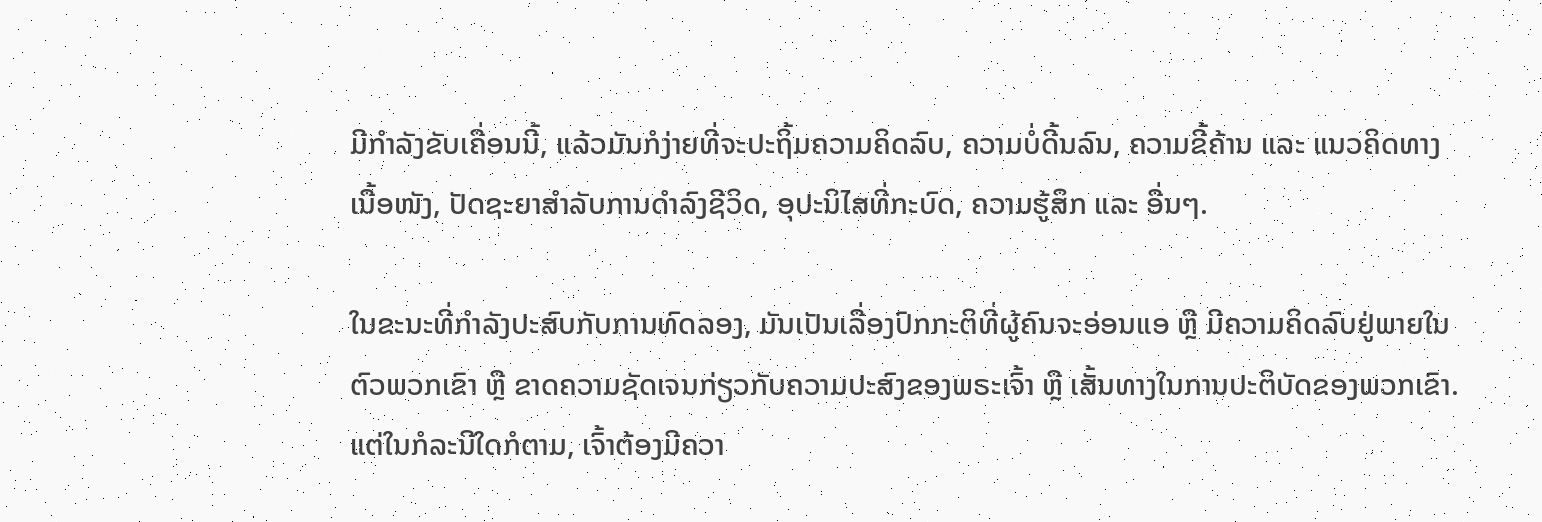ມີກຳລັງຂັບເຄື່ອນນີ້, ແລ້ວມັນກໍງ່າຍທີ່ຈະປະຖິ້ມຄວາມຄິດລົບ, ຄວາມບໍ່ດີ້ນລົນ, ຄວາມຂີ້ຄ້ານ ແລະ ແນວຄິດທາງເນື້ອໜັງ, ປັດຊະຍາສຳລັບການດຳລົງຊີວິດ, ອຸປະນິໄສທີ່ກະບົດ, ຄວາມຮູ້ສຶກ ແລະ ອື່ນໆ.

ໃນຂະນະທີ່ກຳລັງປະສົບກັບການທົດລອງ, ມັນເປັນເລື່ອງປົກກະຕິທີ່ຜູ້ຄົນຈະອ່ອນແອ ຫຼື ມີຄວາມຄິດລົບຢູ່ພາຍໃນຕົວພວກເຂົາ ຫຼື ຂາດຄວາມຊັດເຈນກ່ຽວກັບຄວາມປະສົງຂອງພຣະເຈົ້າ ຫຼື ເສັ້ນທາງໃນການປະຕິບັດຂອງພວກເຂົາ. ແຕ່ໃນກໍລະນີໃດກໍຕາມ, ເຈົ້າຕ້ອງມີຄວາ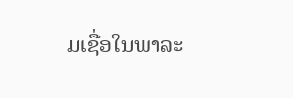ມເຊື່ອໃນພາລະ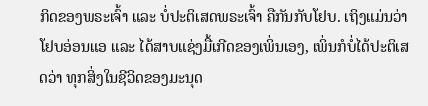ກິດຂອງພຣະເຈົ້າ ແລະ ບໍ່ປະຕິເສດພຣະເຈົ້າ ຄືກັນກັບໂຢບ. ເຖິງແມ່ນວ່າ ໂຢບອ່ອນແອ ແລະ ໄດ້ສາບແຊ່ງມື້ເກີດຂອງເພິ່ນເອງ, ເພິ່ນກໍບໍ່ໄດ້ປະຕິເສດວ່າ ທຸກສິ່ງໃນຊີວິດຂອງມະນຸດ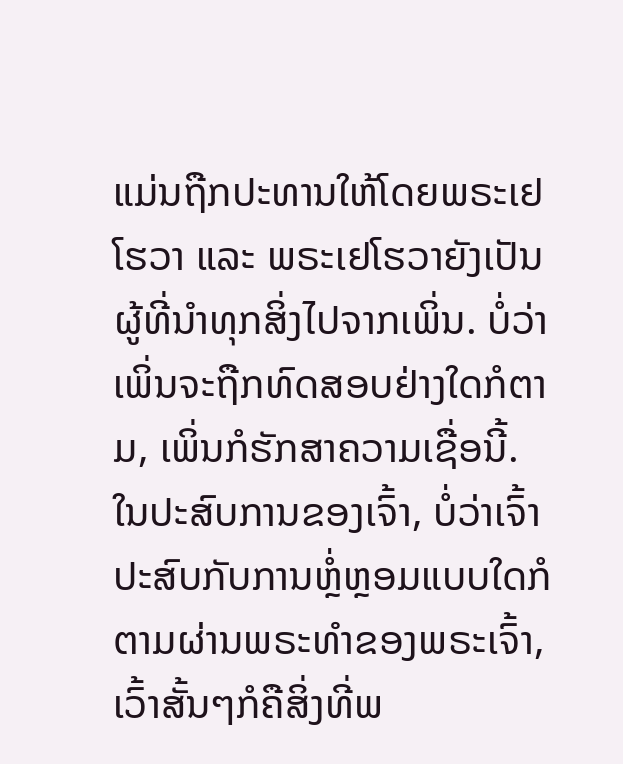ແມ່ນຖືກປະທານໃຫ້ໂດຍພຣະເຢໂຮວາ ແລະ ພຣະເຢໂຮວາຍັງເປັນຜູ້ທີ່ນໍາທຸກສິ່ງໄປຈາກເພິ່ນ. ບໍ່ວ່າເພິ່ນຈະຖືກທົດສອບຢ່າງໃດກໍຕາມ, ເພິ່ນກໍຮັກສາຄວາມເຊື່ອນີ້. ໃນປະສົບການຂອງເຈົ້າ, ບໍ່ວ່າເຈົ້າປະສົບກັບການຫຼໍ່ຫຼອມແບບໃດກໍຕາມຜ່ານພຣະທຳຂອງພຣະເຈົ້າ, ເວົ້າສັ້ນໆກໍຄືສິ່ງທີ່ພ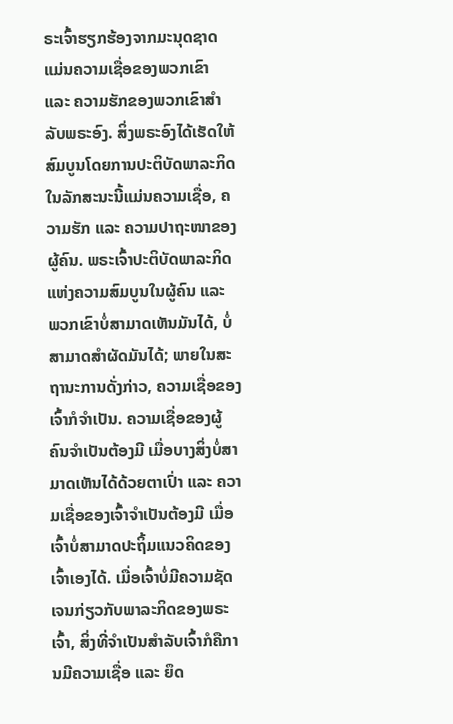ຣະເຈົ້າຮຽກຮ້ອງຈາກມະນຸດຊາດແມ່ນຄວາມເຊື່ອຂອງພວກເຂົາ ແລະ ຄວາມຮັກຂອງພວກເຂົາສຳລັບພຣະອົງ. ສິ່ງພຣະອົງໄດ້ເຮັດໃຫ້ສົມບູນໂດຍການປະຕິບັດພາລະກິດໃນລັກສະນະນີ້ແມ່ນຄວາມເຊື່ອ, ຄວາມຮັກ ແລະ ຄວາມປາຖະໜາຂອງຜູ້ຄົນ. ພຣະເຈົ້າປະຕິບັດພາລະກິດແຫ່ງຄວາມສົມບູນໃນຜູ້ຄົນ ແລະ ພວກເຂົາບໍ່ສາມາດເຫັນມັນໄດ້, ບໍ່ສາມາດສຳຜັດມັນໄດ້; ພາຍໃນສະຖານະການດັ່ງກ່າວ, ຄວາມເຊື່ອຂອງເຈົ້າກໍຈຳເປັນ. ຄວາມເຊື່ອຂອງຜູ້ຄົນຈຳເປັນຕ້ອງມີ ເມື່ອບາງສິ່ງບໍ່ສາມາດເຫັນໄດ້ດ້ວຍຕາເປົ່າ ແລະ ຄວາມເຊື່ອຂອງເຈົ້າຈໍາເປັນຕ້ອງມີ ເມື່ອເຈົ້າບໍ່ສາມາດປະຖິ້ມແນວຄິດຂອງເຈົ້າເອງໄດ້. ເມື່ອເຈົ້າບໍ່ມີຄວາມຊັດເຈນກ່ຽວກັບພາລະກິດຂອງພຣະເຈົ້າ, ສິ່ງທີ່ຈຳເປັນສຳລັບເຈົ້າກໍຄືການມີຄວາມເຊື່ອ ແລະ ຍຶດ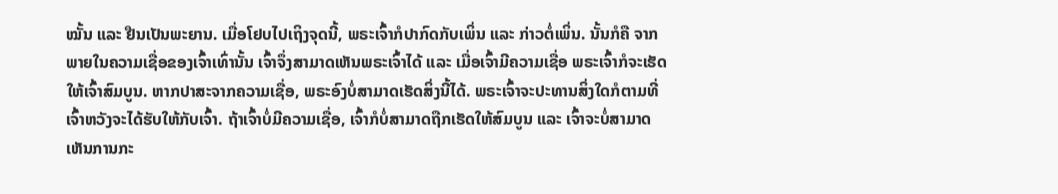ໝັ້ນ ແລະ ຢືນເປັນພະຍານ. ເມື່ອໂຢບໄປເຖິງຈຸດນີ້, ພຣະເຈົ້າກໍປາກົດກັບເພິ່ນ ແລະ ກ່າວຕໍ່ເພິ່ນ. ນັ້ນກໍຄື ຈາກພາຍໃນຄວາມເຊື່ອຂອງເຈົ້າເທົ່ານັ້ນ ເຈົ້າຈຶ່ງສາມາດເຫັນພຣະເຈົ້າໄດ້ ແລະ ເມື່ອເຈົ້າມີຄວາມເຊື່ອ ພຣະເຈົ້າກໍຈະເຮັດໃຫ້ເຈົ້າສົມບູນ. ຫາກປາສະຈາກຄວາມເຊື່ອ, ພຣະອົງບໍ່ສາມາດເຮັດສິ່ງນີ້ໄດ້. ພຣະເຈົ້າຈະປະທານສິ່ງໃດກໍຕາມທີ່ເຈົ້າຫວັງຈະໄດ້ຮັບໃຫ້ກັບເຈົ້າ. ຖ້າເຈົ້າບໍ່ມີຄວາມເຊື່ອ, ເຈົ້າກໍບໍ່ສາມາດຖືກເຮັດໃຫ້ສົມບູນ ແລະ ເຈົ້າຈະບໍ່ສາມາດເຫັນການກະ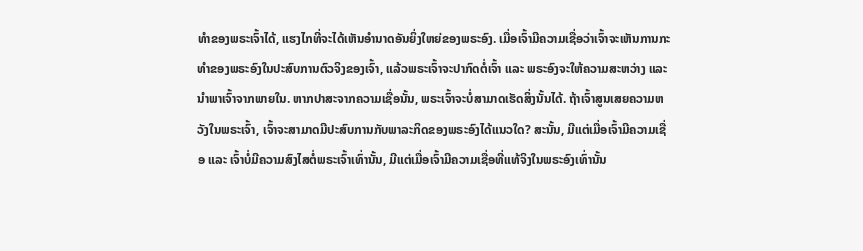ທຳຂອງພຣະເຈົ້າໄດ້, ແຮງໄກທີ່ຈະໄດ້ເຫັນອຳນາດອັນຍິ່ງໃຫຍ່ຂອງພຣະອົງ. ເມື່ອເຈົ້າມີຄວາມເຊື່ອວ່າເຈົ້າຈະເຫັນການກະທຳຂອງພຣະອົງໃນປະສົບການຕົວຈິງຂອງເຈົ້າ, ແລ້ວພຣະເຈົ້າຈະປາກົດຕໍ່ເຈົ້າ ແລະ ພຣະອົງຈະໃຫ້ຄວາມສະຫວ່າງ ແລະ ນໍາພາເຈົ້າຈາກພາຍໃນ. ຫາກປາສະຈາກຄວາມເຊື່ອນັ້ນ, ພຣະເຈົ້າຈະບໍ່ສາມາດເຮັດສິ່ງນັ້ນໄດ້. ຖ້າເຈົ້າສູນເສຍຄວາມຫວັງໃນພຣະເຈົ້າ, ເຈົ້າຈະສາມາດມີປະສົບການກັບພາລະກິດຂອງພຣະອົງໄດ້ແນວໃດ? ສະນັ້ນ, ມີແຕ່ເມື່ອເຈົ້າມີຄວາມເຊື່ອ ແລະ ເຈົ້າບໍ່ມີຄວາມສົງໄສຕໍ່ພຣະເຈົ້າເທົ່ານັ້ນ, ມີແຕ່ເມື່ອເຈົ້າມີຄວາມເຊື່ອທີ່ແທ້ຈິງໃນພຣະອົງເທົ່ານັ້ນ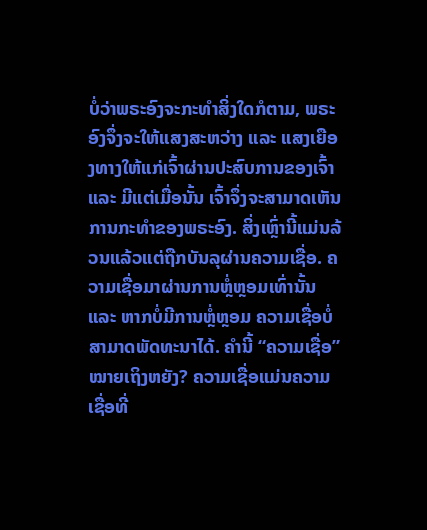ບໍ່ວ່າພຣະອົງຈະກະທໍາສິ່ງໃດກໍຕາມ, ພຣະອົງຈຶ່ງຈະໃຫ້ແສງສະຫວ່າງ ແລະ ແສງເຍືອງທາງໃຫ້ແກ່ເຈົ້າຜ່ານປະສົບການຂອງເຈົ້າ ແລະ ມີແຕ່ເມື່ອນັ້ນ ເຈົ້າຈຶ່ງຈະສາມາດເຫັນການກະທຳຂອງພຣະອົງ. ສິ່ງເຫຼົ່ານີ້ແມ່ນລ້ວນແລ້ວແຕ່ຖືກບັນລຸຜ່ານຄວາມເຊື່ອ. ຄວາມເຊື່ອມາຜ່ານການຫຼໍ່ຫຼອມເທົ່ານັ້ນ ແລະ ຫາກບໍ່ມີການຫຼໍ່ຫຼອມ ຄວາມເຊື່ອບໍ່ສາມາດພັດທະນາໄດ້. ຄຳນີ້ “ຄວາມເຊື່ອ” ໝາຍເຖິງຫຍັງ? ຄວາມເຊື່ອແມ່ນຄວາມເຊື່ອທີ່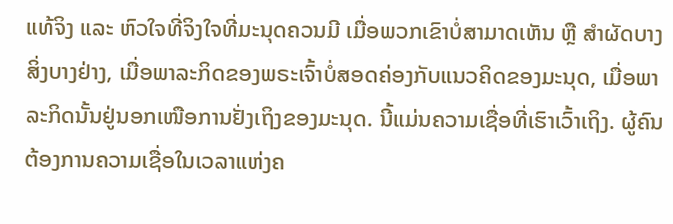ແທ້ຈິງ ແລະ ຫົວໃຈທີ່ຈິງໃຈທີ່ມະນຸດຄວນມີ ເມື່ອພວກເຂົາບໍ່ສາມາດເຫັນ ຫຼື ສຳຜັດບາງສິ່ງບາງຢ່າງ, ເມື່ອພາລະກິດຂອງພຣະເຈົ້າບໍ່ສອດຄ່ອງກັບແນວຄິດຂອງມະນຸດ, ເມື່ອພາລະກິດນັ້ນຢູ່ນອກເໜືອການຢັ່ງເຖິງຂອງມະນຸດ. ນີ້ແມ່ນຄວາມເຊື່ອທີ່ເຮົາເວົ້າເຖິງ. ຜູ້ຄົນຕ້ອງການຄວາມເຊື່ອໃນເວລາແຫ່ງຄ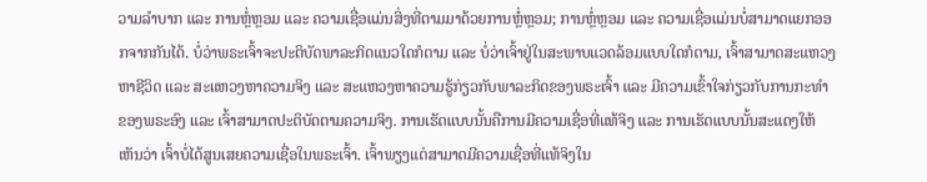ວາມລຳບາກ ແລະ ການຫຼໍ່ຫຼອມ ແລະ ຄວາມເຊື່ອແມ່ນສິ່ງທີ່ຕາມມາດ້ວຍການຫຼໍ່ຫຼອມ; ການຫຼໍ່ຫຼອມ ແລະ ຄວາມເຊື່ອແມ່ນບໍ່ສາມາດແຍກອອກຈາກກັນໄດ້. ບໍ່ວ່າພຣະເຈົ້າຈະປະຕິບັດພາລະກິດແນວໃດກໍຕາມ ແລະ ບໍ່ວ່າເຈົ້າຢູ່ໃນສະພາບແວດລ້ອມແບບໃດກໍຕາມ, ເຈົ້າສາມາດສະແຫວງຫາຊີວິດ ແລະ ສະແຫວງຫາຄວາມຈິງ ແລະ ສະແຫວງຫາຄວາມຮູ້ກ່ຽວກັບພາລະກິດຂອງພຣະເຈົ້າ ແລະ ມີຄວາມເຂົ້າໃຈກ່ຽວກັບການກະທຳຂອງພຣະອົງ ແລະ ເຈົ້າສາມາດປະຕິບັດຕາມຄວາມຈິງ. ການເຮັດແບບນັ້ນຄືການມີຄວາມເຊື່ອທີ່ແທ້ຈິງ ແລະ ການເຮັດແບບນັ້ນສະແດງໃຫ້ເຫັນວ່າ ເຈົ້າບໍ່ໄດ້ສູນເສຍຄວາມເຊື່ອໃນພຣະເຈົ້າ. ເຈົ້າພຽງແຕ່ສາມາດມີຄວາມເຊື່ອທີ່ແທ້ຈິງໃນ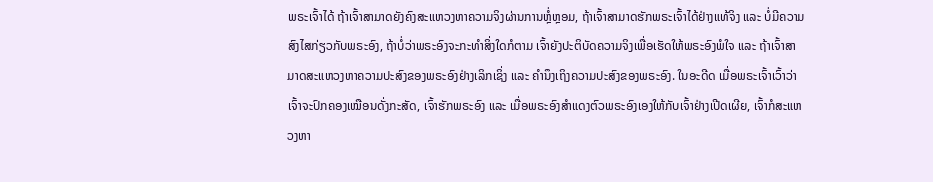ພຣະເຈົ້າໄດ້ ຖ້າເຈົ້າສາມາດຍັງຄົງສະແຫວງຫາຄວາມຈິງຜ່ານການຫຼໍ່ຫຼອມ, ຖ້າເຈົ້າສາມາດຮັກພຣະເຈົ້າໄດ້ຢ່າງແທ້ຈິງ ແລະ ບໍ່ມີຄວາມສົງໄສກ່ຽວກັບພຣະອົງ, ຖ້າບໍ່ວ່າພຣະອົງຈະກະທຳສິ່ງໃດກໍຕາມ ເຈົ້າຍັງປະຕິບັດຄວາມຈິງເພື່ອເຮັດໃຫ້ພຣະອົງພໍໃຈ ແລະ ຖ້າເຈົ້າສາມາດສະແຫວງຫາຄວາມປະສົງຂອງພຣະອົງຢ່າງເລິກເຊິ່ງ ແລະ ຄຳນຶງເຖິງຄວາມປະສົງຂອງພຣະອົງ. ໃນອະດີດ ເມື່ອພຣະເຈົ້າເວົ້າວ່າ ເຈົ້າຈະປົກຄອງເໝືອນດັ່ງກະສັດ, ເຈົ້າຮັກພຣະອົງ ແລະ ເມື່ອພຣະອົງສຳແດງຕົວພຣະອົງເອງໃຫ້ກັບເຈົ້າຢ່າງເປີດເຜີຍ, ເຈົ້າກໍສະແຫວງຫາ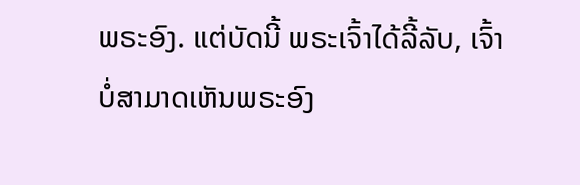ພຣະອົງ. ແຕ່ບັດນີ້ ພຣະເຈົ້າໄດ້ລີ້ລັບ, ເຈົ້າບໍ່ສາມາດເຫັນພຣະອົງ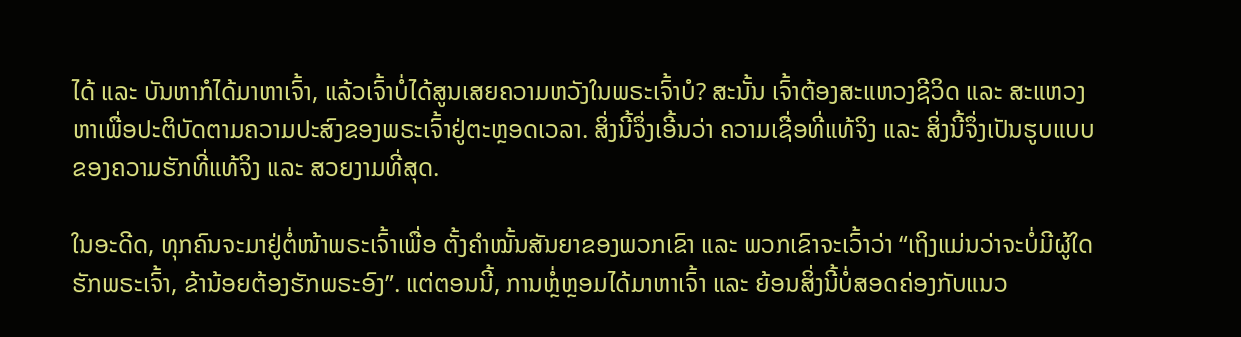ໄດ້ ແລະ ບັນຫາກໍໄດ້ມາຫາເຈົ້າ, ແລ້ວເຈົ້າບໍ່ໄດ້ສູນເສຍຄວາມຫວັງໃນພຣະເຈົ້າບໍ? ສະນັ້ນ ເຈົ້າຕ້ອງສະແຫວງຊີວິດ ແລະ ສະແຫວງຫາເພື່ອປະຕິບັດຕາມຄວາມປະສົງຂອງພຣະເຈົ້າຢູ່ຕະຫຼອດເວລາ. ສິ່ງນີ້ຈຶ່ງເອີ້ນວ່າ ຄວາມເຊື່ອທີ່ແທ້ຈິງ ແລະ ສິ່ງນີ້ຈຶ່ງເປັນຮູບແບບຂອງຄວາມຮັກທີ່ແທ້ຈິງ ແລະ ສວຍງາມທີ່ສຸດ.

ໃນອະດີດ, ທຸກຄົນຈະມາຢູ່ຕໍ່ໜ້າພຣະເຈົ້າເພື່ອ ຕັ້ງຄໍາໝັ້ນສັນຍາຂອງພວກເຂົາ ແລະ ພວກເຂົາຈະເວົ້າວ່າ “ເຖິງແມ່ນວ່າຈະບໍ່ມີຜູ້ໃດຮັກພຣະເຈົ້າ, ຂ້ານ້ອຍຕ້ອງຮັກພຣະອົງ”. ແຕ່ຕອນນີ້, ການຫຼໍ່ຫຼອມໄດ້ມາຫາເຈົ້າ ແລະ ຍ້ອນສິ່ງນີ້ບໍ່ສອດຄ່ອງກັບແນວ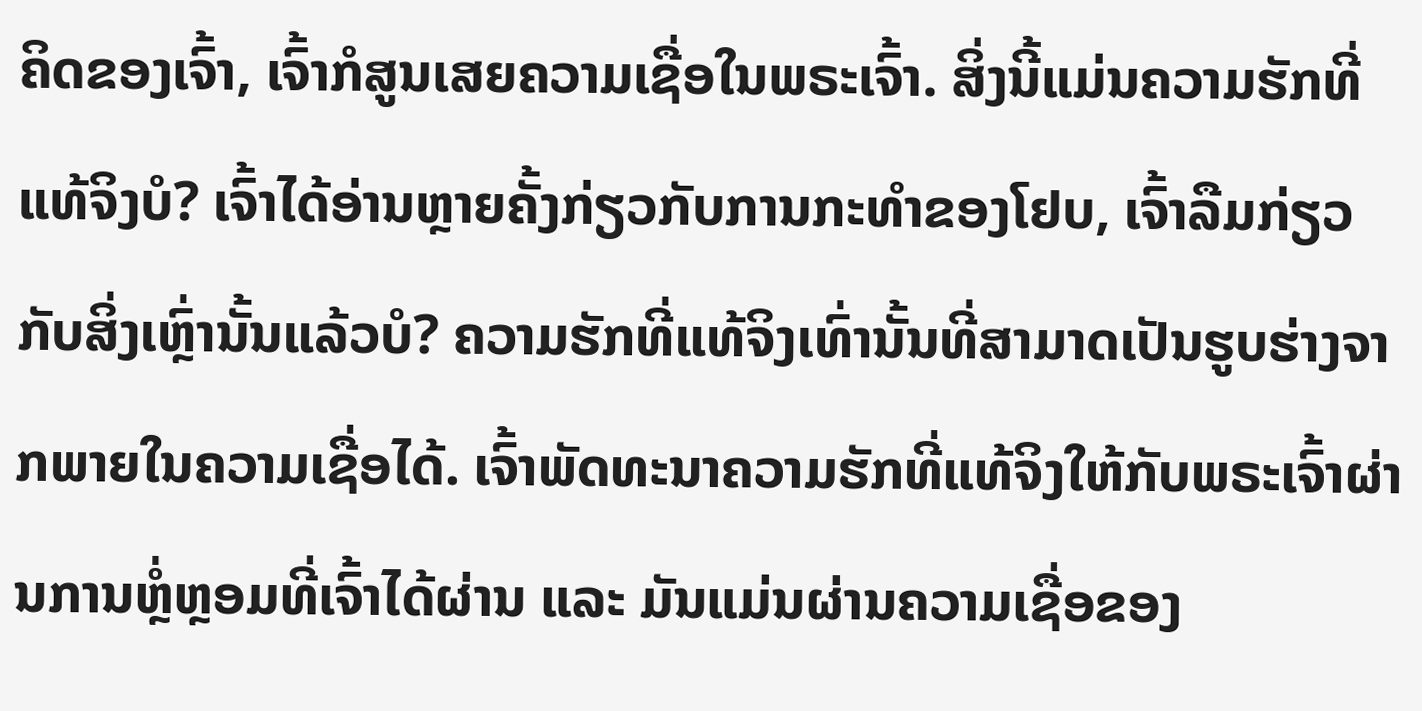ຄິດຂອງເຈົ້າ, ເຈົ້າກໍສູນເສຍຄວາມເຊື່ອໃນພຣະເຈົ້າ. ສິ່ງນີ້ແມ່ນຄວາມຮັກທີ່ແທ້ຈິງບໍ? ເຈົ້າໄດ້ອ່ານຫຼາຍຄັ້ງກ່ຽວກັບການກະທຳຂອງໂຢບ, ເຈົ້າລືມກ່ຽວກັບສິ່ງເຫຼົ່ານັ້ນແລ້ວບໍ? ຄວາມຮັກທີ່ແທ້ຈິງເທົ່ານັ້ນທີ່ສາມາດເປັນຮູບຮ່າງຈາກພາຍໃນຄວາມເຊື່ອໄດ້. ເຈົ້າພັດທະນາຄວາມຮັກທີ່ແທ້ຈິງໃຫ້ກັບພຣະເຈົ້າຜ່ານການຫຼໍ່ຫຼອມທີ່ເຈົ້າໄດ້ຜ່ານ ແລະ ມັນແມ່ນຜ່ານຄວາມເຊື່ອຂອງ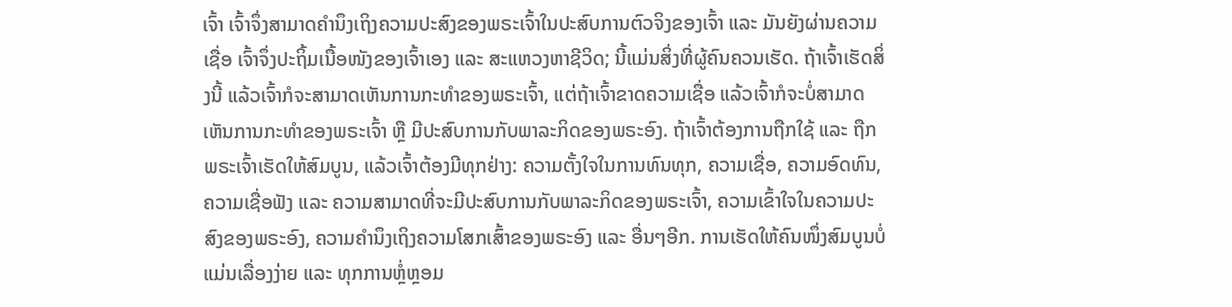ເຈົ້າ ເຈົ້າຈຶ່ງສາມາດຄຳນຶງເຖິງຄວາມປະສົງຂອງພຣະເຈົ້າໃນປະສົບການຕົວຈິງຂອງເຈົ້າ ແລະ ມັນຍັງຜ່ານຄວາມເຊື່ອ ເຈົ້າຈຶ່ງປະຖິ້ມເນື້ອໜັງຂອງເຈົ້າເອງ ແລະ ສະແຫວງຫາຊີວິດ; ນີ້ແມ່ນສິ່ງທີ່ຜູ້ຄົນຄວນເຮັດ. ຖ້າເຈົ້າເຮັດສິ່ງນີ້ ແລ້ວເຈົ້າກໍຈະສາມາດເຫັນການກະທຳຂອງພຣະເຈົ້າ, ແຕ່ຖ້າເຈົ້າຂາດຄວາມເຊື່ອ ແລ້ວເຈົ້າກໍຈະບໍ່ສາມາດເຫັນການກະທຳຂອງພຣະເຈົ້າ ຫຼື ມີປະສົບການກັບພາລະກິດຂອງພຣະອົງ. ຖ້າເຈົ້າຕ້ອງການຖືກໃຊ້ ແລະ ຖືກພຣະເຈົ້າເຮັດໃຫ້ສົມບູນ, ແລ້ວເຈົ້າຕ້ອງມີທຸກຢ່າງ: ຄວາມຕັ້ງໃຈໃນການທົນທຸກ, ຄວາມເຊື່ອ, ຄວາມອົດທົນ, ຄວາມເຊື່ອຟັງ ແລະ ຄວາມສາມາດທີ່ຈະມີປະສົບການກັບພາລະກິດຂອງພຣະເຈົ້າ, ຄວາມເຂົ້າໃຈໃນຄວາມປະສົງຂອງພຣະອົງ, ຄວາມຄຳນຶງເຖິງຄວາມໂສກເສົ້າຂອງພຣະອົງ ແລະ ອື່ນໆອີກ. ການເຮັດໃຫ້ຄົນໜຶ່ງສົມບູນບໍ່ແມ່ນເລື່ອງງ່າຍ ແລະ ທຸກການຫຼໍ່ຫຼອມ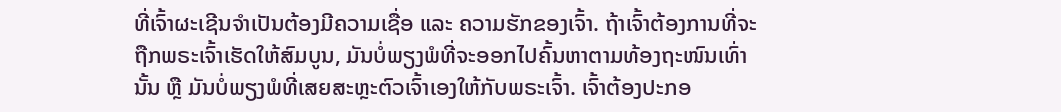ທີ່ເຈົ້າຜະເຊີນຈຳເປັນຕ້ອງມີຄວາມເຊື່ອ ແລະ ຄວາມຮັກຂອງເຈົ້າ. ຖ້າເຈົ້າຕ້ອງການທີ່ຈະຖືກພຣະເຈົ້າເຮັດໃຫ້ສົມບູນ, ມັນບໍ່ພຽງພໍທີ່ຈະອອກໄປຄົ້ນຫາຕາມທ້ອງຖະໜົນເທົ່ານັ້ນ ຫຼື ມັນບໍ່ພຽງພໍທີ່ເສຍສະຫຼະຕົວເຈົ້າເອງໃຫ້ກັບພຣະເຈົ້າ. ເຈົ້າຕ້ອງປະກອ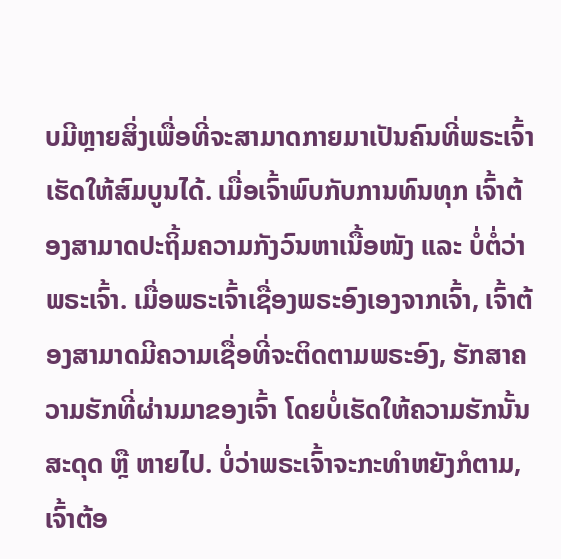ບມີຫຼາຍສິ່ງເພື່ອທີ່ຈະສາມາດກາຍມາເປັນຄົນທີ່ພຣະເຈົ້າເຮັດໃຫ້ສົມບູນໄດ້. ເມື່ອເຈົ້າພົບກັບການທົນທຸກ ເຈົ້າຕ້ອງສາມາດປະຖິ້ມຄວາມກັງວົນຫາເນື້ອໜັງ ແລະ ບໍ່ຕໍ່ວ່າພຣະເຈົ້າ. ເມື່ອພຣະເຈົ້າເຊື່ອງພຣະອົງເອງຈາກເຈົ້າ, ເຈົ້າຕ້ອງສາມາດມີຄວາມເຊື່ອທີ່ຈະຕິດຕາມພຣະອົງ, ຮັກສາຄວາມຮັກທີ່ຜ່ານມາຂອງເຈົ້າ ໂດຍບໍ່ເຮັດໃຫ້ຄວາມຮັກນັ້ນສະດຸດ ຫຼື ຫາຍໄປ. ບໍ່ວ່າພຣະເຈົ້າຈະກະທຳຫຍັງກໍຕາມ, ເຈົ້າຕ້ອ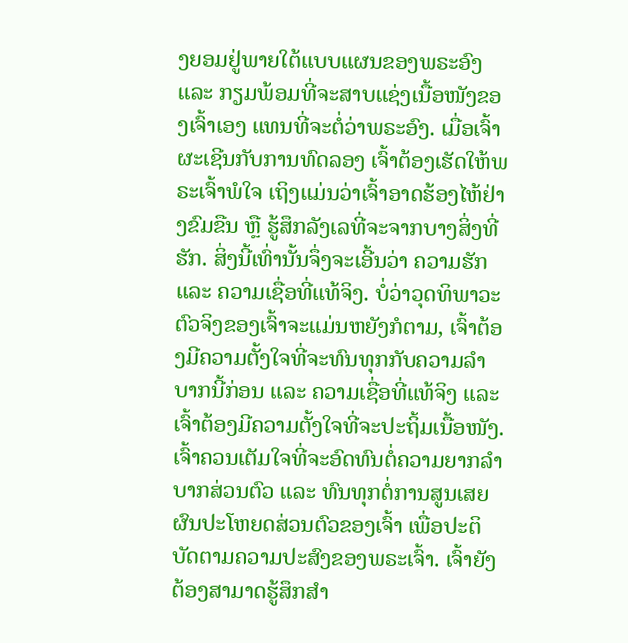ງຍອມຢູ່ພາຍໃຕ້ແບບແຜນຂອງພຣະອົງ ແລະ ກຽມພ້ອມທີ່ຈະສາບແຊ່ງເນື້ອໜັງຂອງເຈົ້າເອງ ແທນທີ່ຈະຕໍ່ວ່າພຣະອົງ. ເມື່ອເຈົ້າຜະເຊີນກັບການທົດລອງ ເຈົ້າຕ້ອງເຮັດໃຫ້ພຣະເຈົ້າພໍໃຈ ເຖິງແມ່ນວ່າເຈົ້າອາດຮ້ອງໄຫ້ຢ່າງຂົມຂືນ ຫຼື ຮູ້ສຶກລັງເລທີ່ຈະຈາກບາງສິ່ງທີ່ຮັກ. ສິ່ງນີ້ເທົ່ານັ້ນຈຶ່ງຈະເອີ້ນວ່າ ຄວາມຮັກ ແລະ ຄວາມເຊື່ອທີ່ແທ້ຈິງ. ບໍ່ວ່າວຸດທິພາວະຕົວຈິງຂອງເຈົ້າຈະແມ່ນຫຍັງກໍຕາມ, ເຈົ້າຕ້ອງມີຄວາມຕັ້ງໃຈທີ່ຈະທົນທຸກກັບຄວາມລໍາບາກນີ້ກ່ອນ ແລະ ຄວາມເຊື່ອທີ່ແທ້ຈິງ ແລະ ເຈົ້າຕ້ອງມີຄວາມຕັ້ງໃຈທີ່ຈະປະຖິ້ມເນື້ອໜັງ. ເຈົ້າຄວນເຕັມໃຈທີ່ຈະອົດທົນຕໍ່ຄວາມຍາກລໍາບາກສ່ວນຕົວ ແລະ ທົນທຸກຕໍ່ການສູນເສຍຜົນປະໂຫຍດສ່ວນຕົວຂອງເຈົ້າ ເພື່ອປະຕິບັດຕາມຄວາມປະສົງຂອງພຣະເຈົ້າ. ເຈົ້າຍັງຕ້ອງສາມາດຮູ້ສຶກສຳ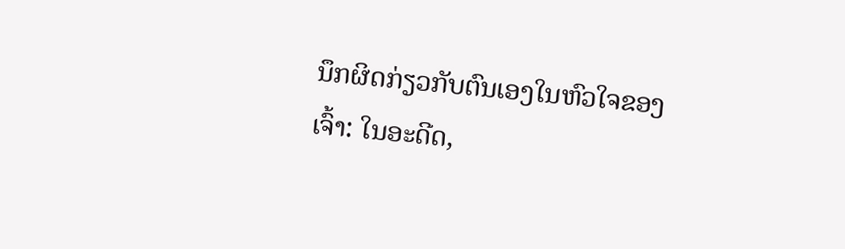ນຶກຜິດກ່ຽວກັບຕົນເອງໃນຫົວໃຈຂອງເຈົ້າ: ໃນອະດີດ,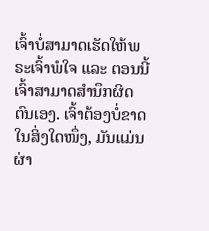ເຈົ້າບໍ່ສາມາດເຮັດໃຫ້ພຣະເຈົ້າພໍໃຈ ແລະ ຕອນນີ້ ເຈົ້າສາມາດສໍານຶກຜິດຕົນເອງ. ເຈົ້າຕ້ອງບໍ່ຂາດໃນສິ່ງໃດໜຶ່ງ, ມັນແມ່ນຜ່າ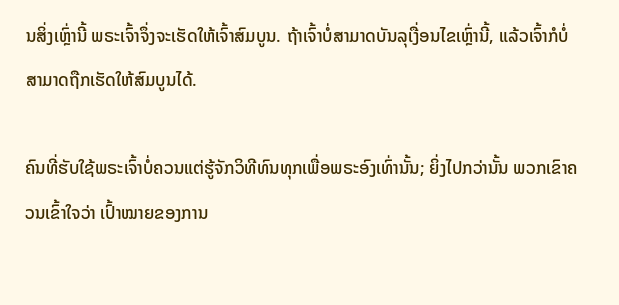ນສິ່ງເຫຼົ່ານີ້ ພຣະເຈົ້າຈຶ່ງຈະເຮັດໃຫ້ເຈົ້າສົມບູນ. ຖ້າເຈົ້າບໍ່ສາມາດບັນລຸເງື່ອນໄຂເຫຼົ່ານີ້, ແລ້ວເຈົ້າກໍບໍ່ສາມາດຖືກເຮັດໃຫ້ສົມບູນໄດ້.

ຄົນທີ່ຮັບໃຊ້ພຣະເຈົ້າບໍ່ຄວນແຕ່ຮູ້ຈັກວິທີທົນທຸກເພື່ອພຣະອົງເທົ່ານັ້ນ; ຍິ່ງໄປກວ່ານັ້ນ ພວກເຂົາຄວນເຂົ້າໃຈວ່າ ເປົ້າໝາຍຂອງການ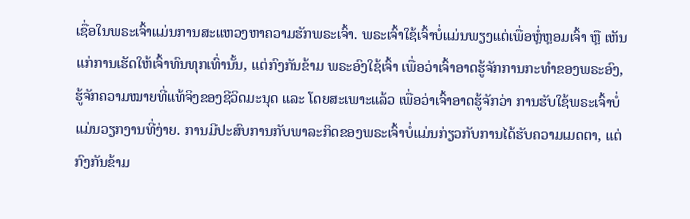ເຊື່ອໃນພຣະເຈົ້າແມ່ນການສະແຫວງຫາຄວາມຮັກພຣະເຈົ້າ. ພຣະເຈົ້າໃຊ້ເຈົ້າບໍ່ແມ່ນພຽງແຕ່ເພື່ອຫຼໍ່ຫຼອມເຈົ້າ ຫຼື ເຫັນແກ່ການເຮັດໃຫ້ເຈົ້າທົນທຸກເທົ່ານັ້ນ, ແຕ່ກົງກັນຂ້າມ ພຣະອົງໃຊ້ເຈົ້າ ເພື່ອວ່າເຈົ້າອາດຮູ້ຈັກການກະທຳຂອງພຣະອົງ, ຮູ້ຈັກຄວາມໝາຍທີ່ແທ້ຈິງຂອງຊີວິດມະນຸດ ແລະ ໂດຍສະເພາະແລ້ວ ເພື່ອວ່າເຈົ້າອາດຮູ້ຈັກວ່າ ການຮັບໃຊ້ພຣະເຈົ້າບໍ່ແມ່ນວຽກງານທີ່ງ່າຍ. ການມີປະສົບການກັບພາລະກິດຂອງພຣະເຈົ້າບໍ່ແມ່ນກ່ຽວກັບການໄດ້ຮັບຄວາມເມດຕາ, ແຕ່ກົງກັນຂ້າມ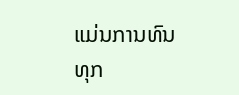ແມ່ນການທົນທຸກ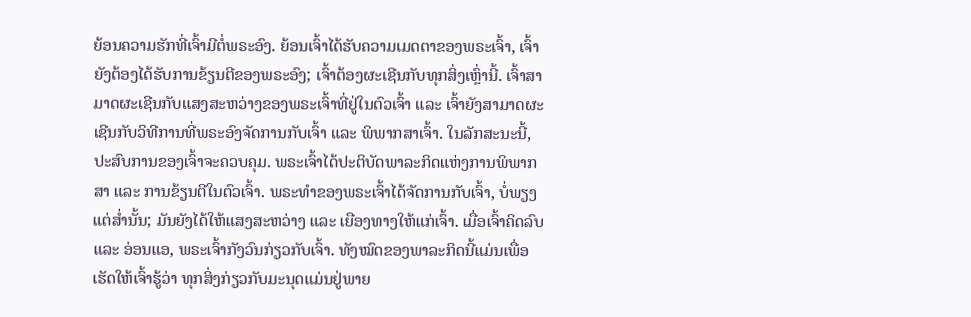ຍ້ອນຄວາມຮັກທີ່ເຈົ້າມີຕໍ່ພຣະອົງ. ຍ້ອນເຈົ້າໄດ້ຮັບຄວາມເມດຕາຂອງພຣະເຈົ້າ, ເຈົ້າຍັງຕ້ອງໄດ້ຮັບການຂ້ຽນຕີຂອງພຣະອົງ; ເຈົ້າຕ້ອງຜະເຊີນກັບທຸກສິ່ງເຫຼົ່ານີ້. ເຈົ້າສາມາດຜະເຊີນກັບແສງສະຫວ່າງຂອງພຣະເຈົ້າທີ່ຢູ່ໃນຕົວເຈົ້າ ແລະ ເຈົ້າຍັງສາມາດຜະເຊີນກັບວິທີການທີ່ພຣະອົງຈັດການກັບເຈົ້າ ແລະ ພິພາກສາເຈົ້າ. ໃນລັກສະນະນີ້, ປະສົບການຂອງເຈົ້າຈະຄວບຄຸມ. ພຣະເຈົ້າໄດ້ປະຕິບັດພາລະກິດແຫ່ງການພິພາກສາ ແລະ ການຂ້ຽນຕີໃນຕົວເຈົ້າ. ພຣະທຳຂອງພຣະເຈົ້າໄດ້ຈັດການກັບເຈົ້າ, ບໍ່ພຽງແຕ່ສໍ່ານັ້ນ; ມັນຍັງໄດ້ໃຫ້ແສງສະຫວ່າງ ແລະ ເຍືອງທາງໃຫ້ແກ່ເຈົ້າ. ເມື່ອເຈົ້າຄິດລົບ ແລະ ອ່ອນແອ, ພຣະເຈົ້າກັງວົນກ່ຽວກັບເຈົ້າ. ທັງໝົດຂອງພາລະກິດນີ້ແມ່ນເພື່ອເຮັດໃຫ້ເຈົ້າຮູ້ວ່າ ທຸກສິ່ງກ່ຽວກັບມະນຸດແມ່ນຢູ່ພາຍ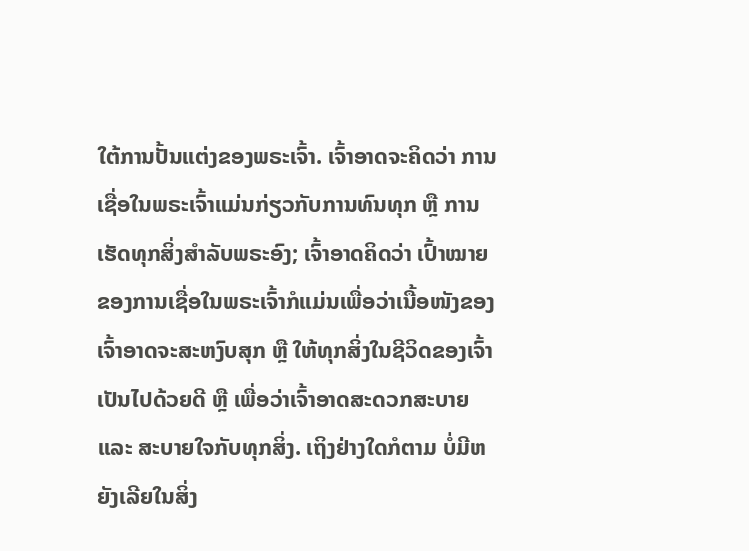ໃຕ້ການປັ້ນແຕ່ງຂອງພຣະເຈົ້າ. ເຈົ້າອາດຈະຄິດວ່າ ການເຊື່ອໃນພຣະເຈົ້າແມ່ນກ່ຽວກັບການທົນທຸກ ຫຼື ການເຮັດທຸກສິ່ງສຳລັບພຣະອົງ; ເຈົ້າອາດຄິດວ່າ ເປົ້າໝາຍຂອງການເຊື່ອໃນພຣະເຈົ້າກໍແມ່ນເພື່ອວ່າເນື້ອໜັງຂອງເຈົ້າອາດຈະສະຫງົບສຸກ ຫຼື ໃຫ້ທຸກສິ່ງໃນຊີວິດຂອງເຈົ້າເປັນໄປດ້ວຍດີ ຫຼື ເພື່ອວ່າເຈົ້າອາດສະດວກສະບາຍ ແລະ ສະບາຍໃຈກັບທຸກສິ່ງ. ເຖິງຢ່າງໃດກໍຕາມ ບໍ່ມີຫຍັງເລີຍໃນສິ່ງ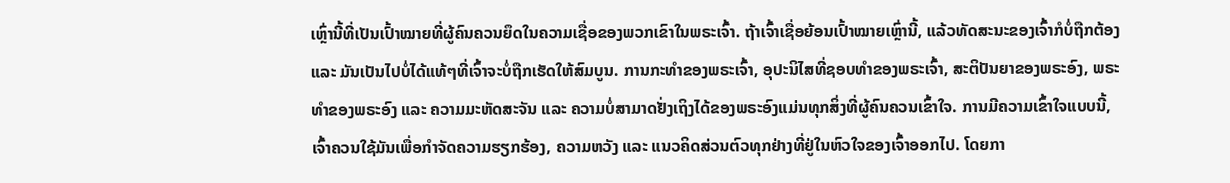ເຫຼົ່ານີ້ທີ່ເປັນເປົ້າໝາຍທີ່ຜູ້ຄົນຄວນຍຶດໃນຄວາມເຊື່ອຂອງພວກເຂົາໃນພຣະເຈົ້າ. ຖ້າເຈົ້າເຊື່ອຍ້ອນເປົ້າໝາຍເຫຼົ່ານີ້, ແລ້ວທັດສະນະຂອງເຈົ້າກໍບໍ່ຖືກຕ້ອງ ແລະ ມັນເປັນໄປບໍ່ໄດ້ແທ້ໆທີ່ເຈົ້າຈະບໍ່ຖືກເຮັດໃຫ້ສົມບູນ. ການກະທຳຂອງພຣະເຈົ້າ, ອຸປະນິໄສທີ່ຊອບທຳຂອງພຣະເຈົ້າ, ສະຕິປັນຍາຂອງພຣະອົງ, ພຣະທຳຂອງພຣະອົງ ແລະ ຄວາມມະຫັດສະຈັນ ແລະ ຄວາມບໍ່ສາມາດຢັ່ງເຖິງໄດ້ຂອງພຣະອົງແມ່ນທຸກສິ່ງທີ່ຜູ້ຄົນຄວນເຂົ້າໃຈ. ການມີຄວາມເຂົ້າໃຈແບບນີ້, ເຈົ້າຄວນໃຊ້ມັນເພື່ອກຳຈັດຄວາມຮຽກຮ້ອງ, ຄວາມຫວັງ ແລະ ແນວຄິດສ່ວນຕົວທຸກຢ່າງທີ່ຢູ່ໃນຫົວໃຈຂອງເຈົ້າອອກໄປ. ໂດຍກາ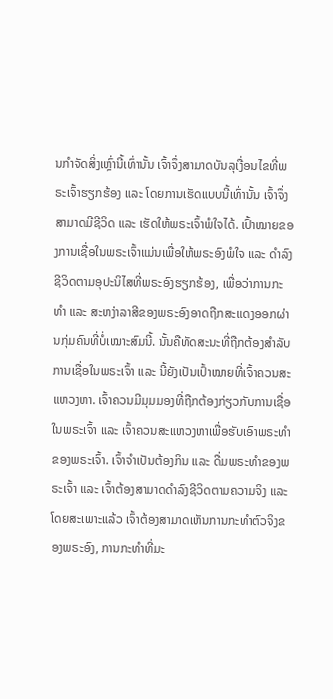ນກຳຈັດສິ່ງເຫຼົ່ານີ້ເທົ່ານັ້ນ ເຈົ້າຈຶ່ງສາມາດບັນລຸເງື່ອນໄຂທີ່ພຣະເຈົ້າຮຽກຮ້ອງ ແລະ ໂດຍການເຮັດແບບນີ້ເທົ່ານັ້ນ ເຈົ້າຈຶ່ງສາມາດມີຊີວິດ ແລະ ເຮັດໃຫ້ພຣະເຈົ້າພໍໃຈໄດ້. ເປົ້າໝາຍຂອງການເຊື່ອໃນພຣະເຈົ້າແມ່ນເພື່ອໃຫ້ພຣະອົງພໍໃຈ ແລະ ດຳລົງຊີວິດຕາມອຸປະນິໄສທີ່ພຣະອົງຮຽກຮ້ອງ, ເພື່ອວ່າການກະທຳ ແລະ ສະຫງ່າລາສີຂອງພຣະອົງອາດຖືກສະແດງອອກຜ່ານກຸ່ມຄົນທີ່ບໍ່ເໝາະສົມນີ້. ນັ້ນຄືທັດສະນະທີ່ຖືກຕ້ອງສຳລັບການເຊື່ອໃນພຣະເຈົ້າ ແລະ ນີ້ຍັງເປັນເປົ້າໝາຍທີ່ເຈົ້າຄວນສະແຫວງຫາ. ເຈົ້າຄວນມີມຸມມອງທີ່ຖືກຕ້ອງກ່ຽວກັບການເຊື່ອໃນພຣະເຈົ້າ ແລະ ເຈົ້າຄວນສະແຫວງຫາເພື່ອຮັບເອົາພຣະທຳຂອງພຣະເຈົ້າ. ເຈົ້າຈຳເປັນຕ້ອງກິນ ແລະ ດື່ມພຣະທຳຂອງພຣະເຈົ້າ ແລະ ເຈົ້າຕ້ອງສາມາດດຳລົງຊີວິດຕາມຄວາມຈິງ ແລະ ໂດຍສະເພາະແລ້ວ ເຈົ້າຕ້ອງສາມາດເຫັນການກະທຳຕົວຈິງຂອງພຣະອົງ, ການກະທຳທີ່ມະ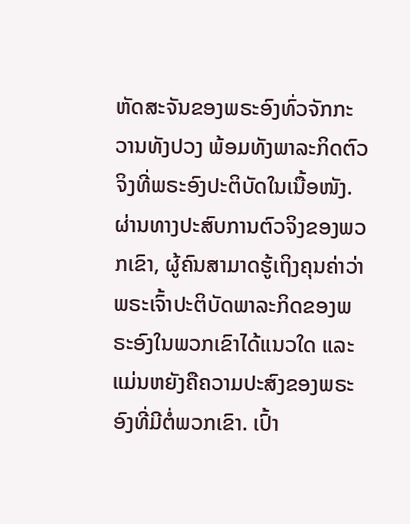ຫັດສະຈັນຂອງພຣະອົງທົ່ວຈັກກະວານທັງປວງ ພ້ອມທັງພາລະກິດຕົວຈິງທີ່ພຣະອົງປະຕິບັດໃນເນື້ອໜັງ. ຜ່ານທາງປະສົບການຕົວຈິງຂອງພວກເຂົາ, ຜູ້ຄົນສາມາດຮູ້ເຖິງຄຸນຄ່າວ່າ ພຣະເຈົ້າປະຕິບັດພາລະກິດຂອງພຣະອົງໃນພວກເຂົາໄດ້ແນວໃດ ແລະ ແມ່ນຫຍັງຄືຄວາມປະສົງຂອງພຣະອົງທີ່ມີຕໍ່ພວກເຂົາ. ເປົ້າ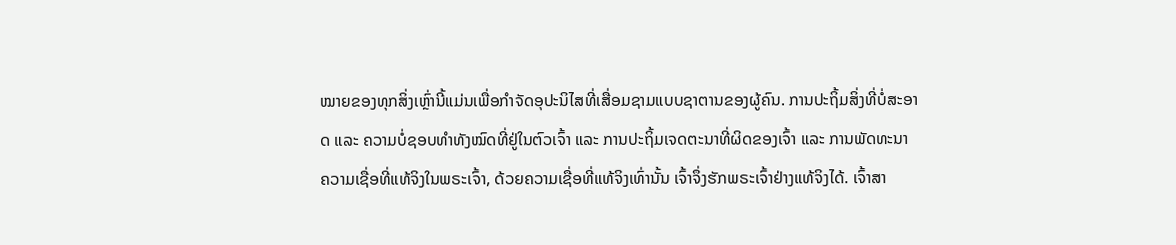ໝາຍຂອງທຸກສິ່ງເຫຼົ່ານີ້ແມ່ນເພື່ອກຳຈັດອຸປະນິໄສທີ່ເສື່ອມຊາມແບບຊາຕານຂອງຜູ້ຄົນ. ການປະຖິ້ມສິ່ງທີ່ບໍ່ສະອາດ ແລະ ຄວາມບໍ່ຊອບທຳທັງໝົດທີ່ຢູ່ໃນຕົວເຈົ້າ ແລະ ການປະຖິ້ມເຈດຕະນາທີ່ຜິດຂອງເຈົ້າ ແລະ ການພັດທະນາຄວາມເຊື່ອທີ່ແທ້ຈິງໃນພຣະເຈົ້າ, ດ້ວຍຄວາມເຊື່ອທີ່ແທ້ຈິງເທົ່ານັ້ນ ເຈົ້າຈຶ່ງຮັກພຣະເຈົ້າຢ່າງແທ້ຈິງໄດ້. ເຈົ້າສາ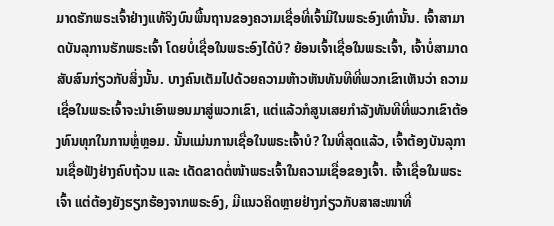ມາດຮັກພຣະເຈົ້າຢ່າງແທ້ຈິງບົນພື້ນຖານຂອງຄວາມເຊື່ອທີ່ເຈົ້າມີໃນພຣະອົງເທົ່ານັ້ນ. ເຈົ້າສາມາດບັນລຸການຮັກພຣະເຈົ້າ ໂດຍບໍ່ເຊື່ອໃນພຣະອົງໄດ້ບໍ? ຍ້ອນເຈົ້າເຊື່ອໃນພຣະເຈົ້າ, ເຈົ້າບໍ່ສາມາດສັບສົນກ່ຽວກັບສິ່ງນັ້ນ. ບາງຄົນເຕັມໄປດ້ວຍຄວາມຫ້າວຫັນທັນທີທີ່ພວກເຂົາເຫັນວ່າ ຄວາມເຊື່ອໃນພຣະເຈົ້າຈະນໍາເອົາພອນມາສູ່ພວກເຂົາ, ແຕ່ແລ້ວກໍສູນເສຍກຳລັງທັນທີທີ່ພວກເຂົາຕ້ອງທົນທຸກໃນການຫຼໍ່ຫຼອມ. ນັ້ນແມ່ນການເຊື່ອໃນພຣະເຈົ້າບໍ? ໃນທີ່ສຸດແລ້ວ, ເຈົ້າຕ້ອງບັນລຸການເຊື່ອຟັງຢ່າງຄົບຖ້ວນ ແລະ ເດັດຂາດຕໍ່ໜ້າພຣະເຈົ້າໃນຄວາມເຊື່ອຂອງເຈົ້າ. ເຈົ້າເຊື່ອໃນພຣະເຈົ້າ ແຕ່ຕ້ອງຍັງຮຽກຮ້ອງຈາກພຣະອົງ, ມີແນວຄິດຫຼາຍຢ່າງກ່ຽວກັບສາສະໜາທີ່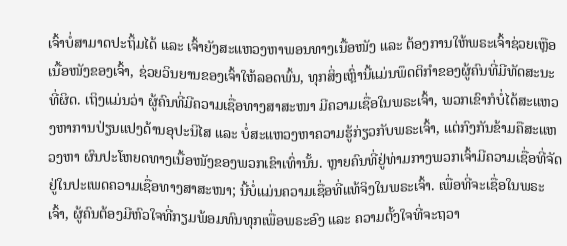ເຈົ້າບໍ່ສາມາດປະຖິ້ມໄດ້ ແລະ ເຈົ້າຍັງສະແຫວງຫາພອນທາງເນື້ອໜັງ ແລະ ຕ້ອງການໃຫ້ພຣະເຈົ້າຊ່ວຍເຫຼືອເນື້ອໜັງຂອງເຈົ້າ, ຊ່ວຍວິນຍານຂອງເຈົ້າໃຫ້ລອດພົ້ນ, ທຸກສິ່ງເຫຼົ່ານີ້ແມ່ນພຶດຕິກຳຂອງຜູ້ຄົນທີ່ມີທັດສະນະທີ່ຜິດ. ເຖິງແມ່ນວ່າ ຜູ້ຄົນທີ່ມີຄວາມເຊື່ອທາງສາສະໜາ ມີຄວາມເຊື່ອໃນພຣະເຈົ້າ, ພວກເຂົາກໍບໍ່ໄດ້ສະແຫວງຫາການປ່ຽນແປງດ້ານອຸປະນິໄສ ແລະ ບໍ່ສະແຫວງຫາຄວາມຮູ້ກ່ຽວກັບພຣະເຈົ້າ, ແຕ່ກົງກັນຂ້າມຄືສະແຫວງຫາ ຜົນປະໂຫຍດທາງເນື້ອໜັງຂອງພວກເຂົາເທົ່ານັ້ນ. ຫຼາຍຄົນທີ່ຢູ່ທ່າມກາງພວກເຈົ້າມີຄວາມເຊື່ອທີ່ຈັດຢູ່ໃນປະເພດຄວາມເຊື່ອທາງສາສະໜາ; ນີ້ບໍ່ແມ່ນຄວາມເຊື່ອທີ່ແທ້ຈິງໃນພຣະເຈົ້າ. ເພື່ອທີ່ຈະເຊື່ອໃນພຣະເຈົ້າ, ຜູ້ຄົນຕ້ອງມີຫົວໃຈທີ່ກຽມພ້ອມທົນທຸກເພື່ອພຣະອົງ ແລະ ຄວາມຕັ້ງໃຈທີ່ຈະຖວາ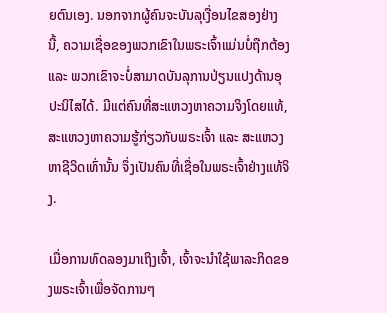ຍຕົນເອງ. ນອກຈາກຜູ້ຄົນຈະບັນລຸເງື່ອນໄຂສອງຢ່າງນີ້, ຄວາມເຊື່ອຂອງພວກເຂົາໃນພຣະເຈົ້າແມ່ນບໍ່ຖືກຕ້ອງ ແລະ ພວກເຂົາຈະບໍ່ສາມາດບັນລຸການປ່ຽນແປງດ້ານອຸປະນິໄສໄດ້. ມີແຕ່ຄົນທີ່ສະແຫວງຫາຄວາມຈິງໂດຍແທ້, ສະແຫວງຫາຄວາມຮູ້ກ່ຽວກັບພຣະເຈົ້າ ແລະ ສະແຫວງຫາຊີວິດເທົ່ານັ້ນ ຈຶ່ງເປັນຄົນທີ່ເຊື່ອໃນພຣະເຈົ້າຢ່າງແທ້ຈິງ.

ເມື່ອການທົດລອງມາເຖິງເຈົ້າ, ເຈົ້າຈະນໍາໃຊ້ພາລະກິດຂອງພຣະເຈົ້າເພື່ອຈັດການໆ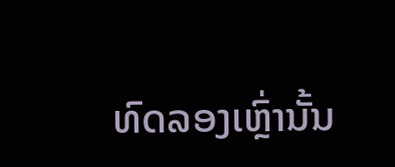ທົດລອງເຫຼົ່ານັ້ນ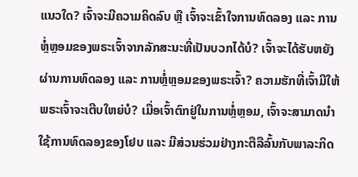ແນວໃດ? ເຈົ້າຈະມີຄວາມຄິດລົບ ຫຼື ເຈົ້າຈະເຂົ້າໃຈການທົດລອງ ແລະ ການຫຼໍ່ຫຼອມຂອງພຣະເຈົ້າຈາກລັກສະນະທີ່ເປັນບວກໄດ້ບໍ? ເຈົ້າຈະໄດ້ຮັບຫຍັງຜ່ານການທົດລອງ ແລະ ການຫຼໍ່ຫຼອມຂອງພຣະເຈົ້າ? ຄວາມຮັກທີ່ເຈົ້າມີໃຫ້ພຣະເຈົ້າຈະເຕີບໃຫຍ່ບໍ? ເມື່ອເຈົ້າຕົກຢູ່ໃນການຫຼໍ່ຫຼອມ, ເຈົ້າຈະສາມາດນໍາໃຊ້ການທົດລອງຂອງໂຢບ ແລະ ມີສ່ວນຮ່ວມຢ່າງກະຕືລືລົ້ນກັບພາລະກິດ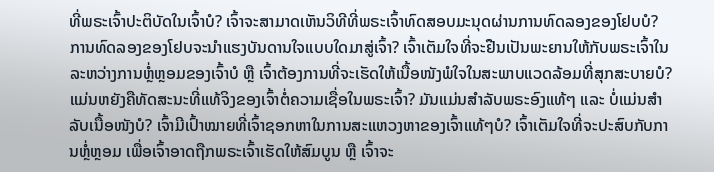ທີ່ພຣະເຈົ້າປະຕິບັດໃນເຈົ້າບໍ? ເຈົ້າຈະສາມາດເຫັນວິທີທີ່ພຣະເຈົ້າທົດສອບມະນຸດຜ່ານການທົດລອງຂອງໂຢບບໍ? ການທົດລອງຂອງໂຢບຈະນໍາແຮງບັນດານໃຈແບບໃດມາສູ່ເຈົ້າ? ເຈົ້າເຕັມໃຈທີ່ຈະຢືນເປັນພະຍານໃຫ້ກັບພຣະເຈົ້າໃນລະຫວ່າງການຫຼໍ່ຫຼອມຂອງເຈົ້າບໍ ຫຼື ເຈົ້າຕ້ອງການທີ່ຈະເຮັດໃຫ້ເນື້ອໜັງພໍໃຈໃນສະພາບແວດລ້ອມທີ່ສຸກສະບາຍບໍ? ແມ່ນຫຍັງຄືທັດສະນະທີ່ແທ້ຈິງຂອງເຈົ້າຕໍ່ຄວາມເຊື່ອໃນພຣະເຈົ້າ? ມັນແມ່ນສຳລັບພຣະອົງແທ້ໆ ແລະ ບໍ່ແມ່ນສຳລັບເນື້ອໜັງບໍ? ເຈົ້າມີເປົ້າໝາຍທີ່ເຈົ້າຊອກຫາໃນການສະແຫວງຫາຂອງເຈົ້າແທ້ໆບໍ? ເຈົ້າເຕັມໃຈທີ່ຈະປະສົບກັບການຫຼໍ່ຫຼອມ ເພື່ອເຈົ້າອາດຖືກພຣະເຈົ້າເຮັດໃຫ້ສົມບູນ ຫຼື ເຈົ້າຈະ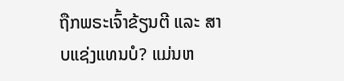ຖືກພຣະເຈົ້າຂ້ຽນຕີ ແລະ ສາບແຊ່ງແທນບໍ? ແມ່ນຫ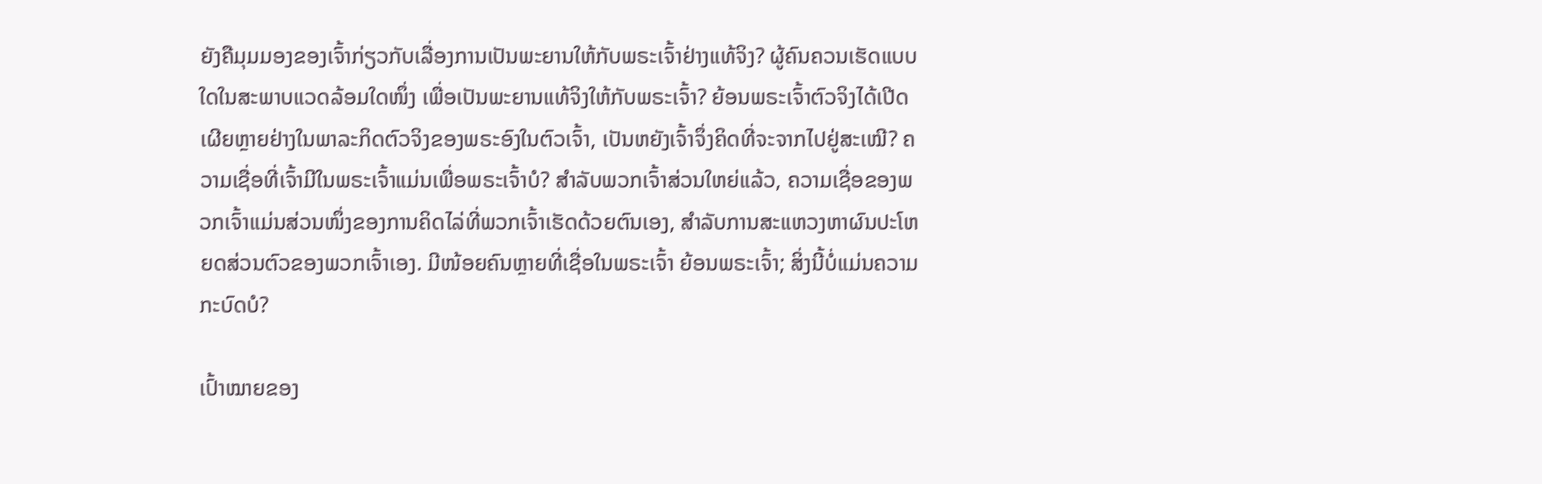ຍັງຄືມຸມມອງຂອງເຈົ້າກ່ຽວກັບເລື່ອງການເປັນພະຍານໃຫ້ກັບພຣະເຈົ້າຢ່າງແທ້ຈິງ? ຜູ້ຄົນຄວນເຮັດແບບໃດໃນສະພາບແວດລ້ອມໃດໜຶ່ງ ເພື່ອເປັນພະຍານແທ້ຈິງໃຫ້ກັບພຣະເຈົ້າ? ຍ້ອນພຣະເຈົ້າຕົວຈິງໄດ້ເປີດເຜີຍຫຼາຍຢ່າງໃນພາລະກິດຕົວຈິງຂອງພຣະອົງໃນຕົວເຈົ້າ, ເປັນຫຍັງເຈົ້າຈຶ່ງຄິດທີ່ຈະຈາກໄປຢູ່ສະເໝີ? ຄວາມເຊື່ອທີ່ເຈົ້າມີໃນພຣະເຈົ້າແມ່ນເພື່ອພຣະເຈົ້າບໍ? ສຳລັບພວກເຈົ້າສ່ວນໃຫຍ່ແລ້ວ, ຄວາມເຊື່ອຂອງພວກເຈົ້າແມ່ນສ່ວນໜຶ່ງຂອງການຄິດໄລ່ທີ່ພວກເຈົ້າເຮັດດ້ວຍຕົນເອງ, ສຳລັບການສະແຫວງຫາຜົນປະໂຫຍດສ່ວນຕົວຂອງພວກເຈົ້າເອງ. ມີໜ້ອຍຄົນຫຼາຍທີ່ເຊື່ອໃນພຣະເຈົ້າ ຍ້ອນພຣະເຈົ້າ; ສິ່ງນີ້ບໍ່ແມ່ນຄວາມກະບົດບໍ?

ເປົ້າໝາຍຂອງ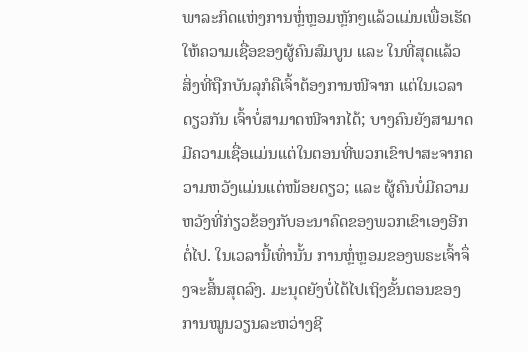ພາລະກິດແຫ່ງການຫຼໍ່ຫຼອມຫຼັກໆແລ້ວແມ່ນເພື່ອເຮັດໃຫ້ຄວາມເຊື່ອຂອງຜູ້ຄົນສົມບູນ ແລະ ໃນທີ່ສຸດແລ້ວ ສິ່ງທີ່ຖືກບັນລຸກໍຄືເຈົ້າຕ້ອງການໜີຈາກ ແຕ່ໃນເວລາດຽວກັນ ເຈົ້າບໍ່ສາມາດໜີຈາກໄດ້; ບາງຄົນຍັງສາມາດມີຄວາມເຊື່ອແມ່ນແຕ່ໃນຕອນທີ່ພວກເຂົາປາສະຈາກຄວາມຫວັງແມ່ນແຕ່ໜ້ອຍດຽວ; ແລະ ຜູ້ຄົນບໍ່ມີຄວາມຫວັງທີ່ກ່ຽວຂ້ອງກັບອະນາຄົດຂອງພວກເຂົາເອງອີກຕໍ່ໄປ. ໃນເວລານີ້ເທົ່ານັ້ນ ການຫຼໍ່ຫຼອມຂອງພຣະເຈົ້າຈຶ່ງຈະສິ້ນສຸດລົງ. ມະນຸດຍັງບໍ່ໄດ້ໄປເຖິງຂັ້ນຕອນຂອງການໝູນວຽນລະຫວ່າງຊີ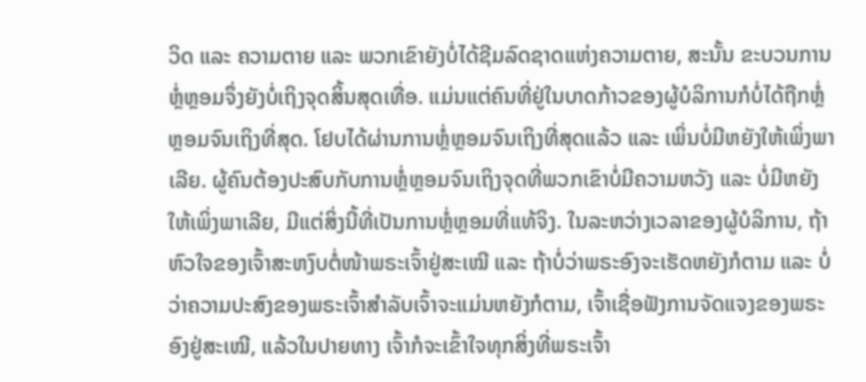ວິດ ແລະ ຄວາມຕາຍ ແລະ ພວກເຂົາຍັງບໍ່ໄດ້ຊີມລົດຊາດແຫ່ງຄວາມຕາຍ, ສະນັ້ນ ຂະບວນການຫຼໍ່ຫຼອມຈຶ່ງຍັງບໍ່ເຖິງຈຸດສິ້ນສຸດເທື່ອ. ແມ່ນແຕ່ຄົນທີ່ຢູ່ໃນບາດກ້າວຂອງຜູ້ບໍລິການກໍບໍ່ໄດ້ຖືກຫຼໍ່ຫຼອມຈົນເຖິງທີ່ສຸດ. ໂຢບໄດ້ຜ່ານການຫຼໍ່ຫຼອມຈົນເຖິງທີ່ສຸດແລ້ວ ແລະ ເພິ່ນບໍ່ມີຫຍັງໃຫ້ເພິ່ງພາເລີຍ. ຜູ້ຄົນຕ້ອງປະສົບກັບການຫຼໍ່ຫຼອມຈົນເຖິງຈຸດທີ່ພວກເຂົາບໍ່ມີຄວາມຫວັງ ແລະ ບໍ່ມີຫຍັງໃຫ້ເພິ່ງພາເລີຍ, ມີແຕ່ສິ່ງນີ້ທີ່ເປັນການຫຼໍ່ຫຼອມທີ່ແທ້ຈິງ. ໃນລະຫວ່າງເວລາຂອງຜູ້ບໍລິການ, ຖ້າຫົວໃຈຂອງເຈົ້າສະຫງົບຕໍ່ໜ້າພຣະເຈົ້າຢູ່ສະເໝີ ແລະ ຖ້າບໍ່ວ່າພຣະອົງຈະເຮັດຫຍັງກໍຕາມ ແລະ ບໍ່ວ່າຄວາມປະສົງຂອງພຣະເຈົ້າສຳລັບເຈົ້າຈະແມ່ນຫຍັງກໍຕາມ, ເຈົ້າເຊື່ອຟັງການຈັດແຈງຂອງພຣະອົງຢູ່ສະເໝີ, ແລ້ວໃນປາຍທາງ ເຈົ້າກໍຈະເຂົ້າໃຈທຸກສິ່ງທີ່ພຣະເຈົ້າ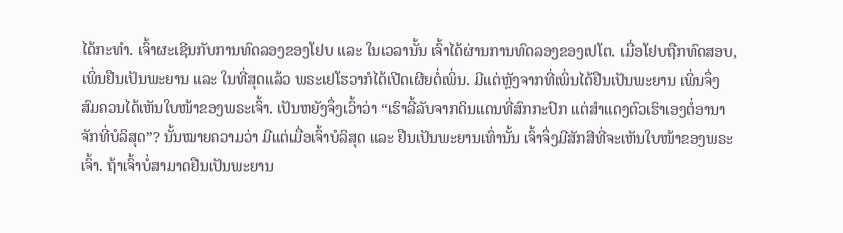ໄດ້ກະທຳ. ເຈົ້າຜະເຊີນກັບການທົດລອງຂອງໂຢບ ແລະ ໃນເວລານັ້ນ ເຈົ້າໄດ້ຜ່ານການທົດລອງຂອງເປໂຕ. ເມື່ອໂຢບຖືກທົດສອບ, ເພິ່ນຢືນເປັນພະຍານ ແລະ ໃນທີ່ສຸດແລ້ວ ພຣະເຢໂຮວາກໍໄດ້ເປີດເຜີຍຕໍ່ເພິ່ນ. ມີແຕ່ຫຼັງຈາກທີ່ເພິ່ນໄດ້ຢືນເປັນພະຍານ ເພິ່ນຈຶ່ງສົມຄວນໄດ້ເຫັນໃບໜ້າຂອງພຣະເຈົ້າ. ເປັນຫຍັງຈຶ່ງເວົ້າວ່າ “ເຮົາລີ້ລັບຈາກດິນແດນທີ່ສົກກະປົກ ແຕ່ສຳແດງຕົວເຮົາເອງຕໍ່ອານາຈັກທີ່ບໍລິສຸດ”? ນັ້ນໝາຍຄວາມວ່າ ມີແຕ່ເມື່ອເຈົ້າບໍລິສຸດ ແລະ ຢືນເປັນພະຍານເທົ່ານັ້ນ ເຈົ້າຈຶ່ງມີສັກສີທີ່ຈະເຫັນໃບໜ້າຂອງພຣະເຈົ້າ. ຖ້າເຈົ້າບໍ່ສາມາດຢືນເປັນພະຍານ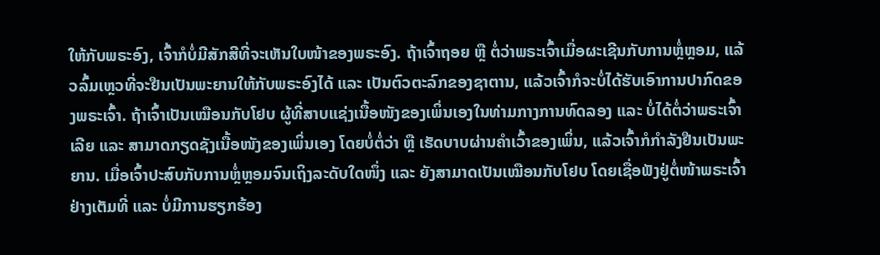ໃຫ້ກັບພຣະອົງ, ເຈົ້າກໍບໍ່ມີສັກສີທີ່ຈະເຫັນໃບໜ້າຂອງພຣະອົງ. ຖ້າເຈົ້າຖອຍ ຫຼື ຕໍ່ວ່າພຣະເຈົ້າເມື່ອຜະເຊີນກັບການຫຼໍ່ຫຼອມ, ແລ້ວລົ້ມເຫຼວທີ່ຈະຢືນເປັນພະຍານໃຫ້ກັບພຣະອົງໄດ້ ແລະ ເປັນຕົວຕະລົກຂອງຊາຕານ, ແລ້ວເຈົ້າກໍຈະບໍ່ໄດ້ຮັບເອົາການປາກົດຂອງພຣະເຈົ້າ. ຖ້າເຈົ້າເປັນເໝືອນກັບໂຢບ ຜູ້ທີ່ສາບແຊ່ງເນື້ອໜັງຂອງເພິ່ນເອງໃນທ່າມກາງການທົດລອງ ແລະ ບໍ່ໄດ້ຕໍ່ວ່າພຣະເຈົ້າເລີຍ ແລະ ສາມາດກຽດຊັງເນື້ອໜັງຂອງເພິ່ນເອງ ໂດຍບໍ່ຕໍ່ວ່າ ຫຼື ເຮັດບາບຜ່ານຄຳເວົ້າຂອງເພິ່ນ, ແລ້ວເຈົ້າກໍກຳລັງຢືນເປັນພະຍານ. ເມື່ອເຈົ້າປະສົບກັບການຫຼໍ່ຫຼອມຈົນເຖິງລະດັບໃດໜຶ່ງ ແລະ ຍັງສາມາດເປັນເໝືອນກັບໂຢບ ໂດຍເຊື່ອຟັງຢູ່ຕໍ່ໜ້າພຣະເຈົ້າຢ່າງເຕັມທີ່ ແລະ ບໍ່ມີການຮຽກຮ້ອງ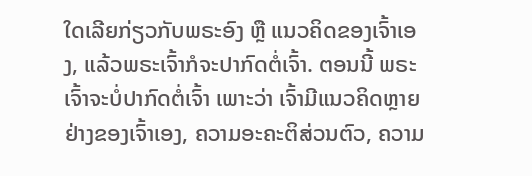ໃດເລີຍກ່ຽວກັບພຣະອົງ ຫຼື ແນວຄິດຂອງເຈົ້າເອງ, ແລ້ວພຣະເຈົ້າກໍຈະປາກົດຕໍ່ເຈົ້າ. ຕອນນີ້ ພຣະເຈົ້າຈະບໍ່ປາກົດຕໍ່ເຈົ້າ ເພາະວ່າ ເຈົ້າມີແນວຄິດຫຼາຍຢ່າງຂອງເຈົ້າເອງ, ຄວາມອະຄະຕິສ່ວນຕົວ, ຄວາມ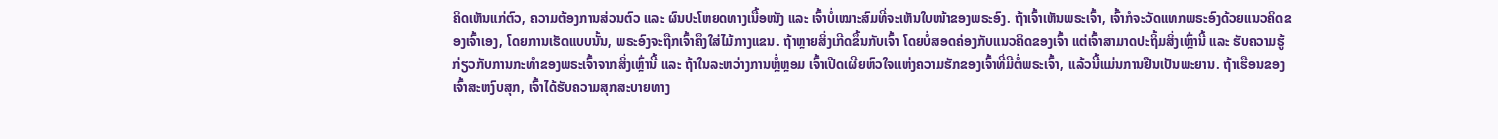ຄິດເຫັນແກ່ຕົວ, ຄວາມຕ້ອງການສ່ວນຕົວ ແລະ ຜົນປະໂຫຍດທາງເນື້ອໜັງ ແລະ ເຈົ້າບໍ່ເໝາະສົມທີ່ຈະເຫັນໃບໜ້າຂອງພຣະອົງ. ຖ້າເຈົ້າເຫັນພຣະເຈົ້າ, ເຈົ້າກໍຈະວັດແທກພຣະອົງດ້ວຍແນວຄິດຂອງເຈົ້າເອງ, ໂດຍການເຮັດແບບນັ້ນ, ພຣະອົງຈະຖືກເຈົ້າຄຶງໃສ່ໄມ້ກາງແຂນ. ຖ້າຫຼາຍສິ່ງເກີດຂຶ້ນກັບເຈົ້າ ໂດຍບໍ່ສອດຄ່ອງກັບແນວຄິດຂອງເຈົ້າ ແຕ່ເຈົ້າສາມາດປະຖິ້ມສິ່ງເຫຼົ່ານີ້ ແລະ ຮັບຄວາມຮູ້ກ່ຽວກັບການກະທຳຂອງພຣະເຈົ້າຈາກສິ່ງເຫຼົ່ານີ້ ແລະ ຖ້າໃນລະຫວ່າງການຫຼໍ່ຫຼອມ ເຈົ້າເປີດເຜີຍຫົວໃຈແຫ່ງຄວາມຮັກຂອງເຈົ້າທີ່ມີຕໍ່ພຣະເຈົ້າ, ແລ້ວນີ້ແມ່ນການຢືນເປັນພະຍານ. ຖ້າເຮືອນຂອງເຈົ້າສະຫງົບສຸກ, ເຈົ້າໄດ້ຮັບຄວາມສຸກສະບາຍທາງ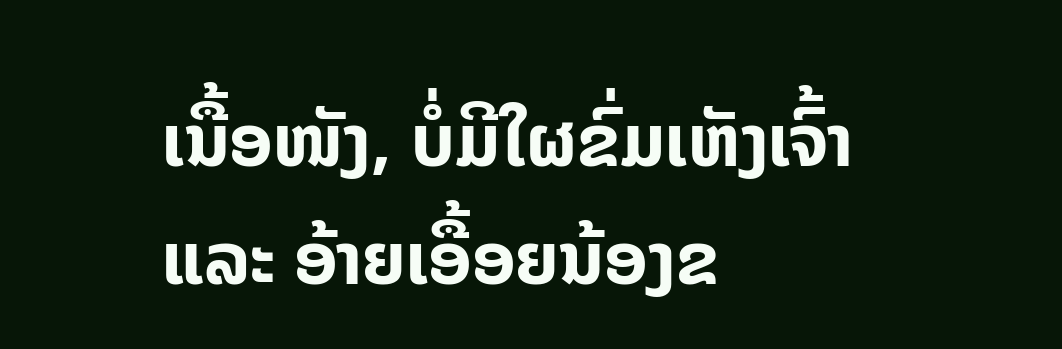ເນື້ອໜັງ, ບໍ່ມີໃຜຂົ່ມເຫັງເຈົ້າ ແລະ ອ້າຍເອື້ອຍນ້ອງຂ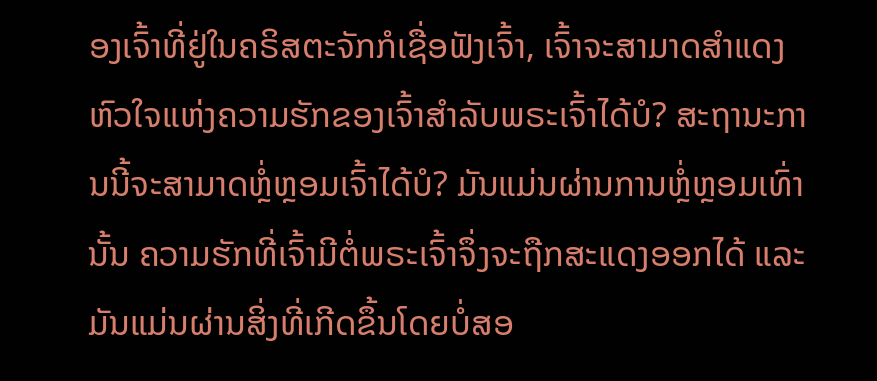ອງເຈົ້າທີ່ຢູ່ໃນຄຣິສຕະຈັກກໍເຊື່ອຟັງເຈົ້າ, ເຈົ້າຈະສາມາດສຳແດງຫົວໃຈແຫ່ງຄວາມຮັກຂອງເຈົ້າສຳລັບພຣະເຈົ້າໄດ້ບໍ? ສະຖານະການນີ້ຈະສາມາດຫຼໍ່ຫຼອມເຈົ້າໄດ້ບໍ? ມັນແມ່ນຜ່ານການຫຼໍ່ຫຼອມເທົ່ານັ້ນ ຄວາມຮັກທີ່ເຈົ້າມີຕໍ່ພຣະເຈົ້າຈຶ່ງຈະຖືກສະແດງອອກໄດ້ ແລະ ມັນແມ່ນຜ່ານສິ່ງທີ່ເກີດຂຶ້ນໂດຍບໍ່ສອ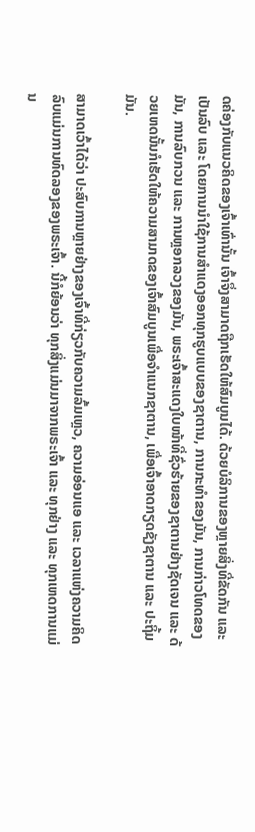ດຄ່ອງກັບແນວຄິດຂອງເຈົ້າເທົ່ານັ້ນ ເຈົ້າຈຶ່ງສາມາດຖືກເຮັດໃຫ້ສົມບູນໄດ້. ດ້ວຍບໍລິການຂອງຫຼາຍສິ່ງທີ່ຂັດກັນ ແລະ ເປັນລົບ ແລະ ໂດຍການນໍາໃຊ້ການສຳແດງອອກທຸກຮູບແບບຂອງຊາຕານ, ການກະທຳຂອງມັນ, ການກ່າວໂທດຂອງມັນ, ການລົບກວນ ແລະ ການຫຼອກລວງຂອງມັນ, ພຣະເຈົ້າສະແດງໃບໜ້າທີ່ຊົ່ວຮ້າຍຂອງຊາຕານຢ່າງຊັດເຈນ ແລະ ດ້ວຍເຫດນັ້ນກໍເຮັດໃຫ້ຄວາມສາມາດຂອງເຈົ້າສົມບູນເພື່ອຈຳແນກຊາຕານ, ເພື່ອເຈົ້າອາດກຽດຊັງຊາຕານ ແລະ ປະຖິ້ມມັນ.

ສາມາດເວົ້າໄດ້ວ່າ ປະສົບການຫຼາຍຢ່າງຂອງເຈົ້າທີ່ກ່ຽວກັບຄວາມລົ້ມເຫຼວ, ຄວາມອ່ອນແອ ແລະ ເວລາແຫ່ງຄວາມຄິດລົບແມ່ນການທົດລອງຂອງພຣະເຈົ້າ. ນີ້ກໍຍ້ອນວ່າ ທຸກສິ່ງແມ່ນມາຈາກພຣະເຈົ້າ ແລະ ທຸກຢ່າງ ແລະ ທຸກເຫດການແມ່ນ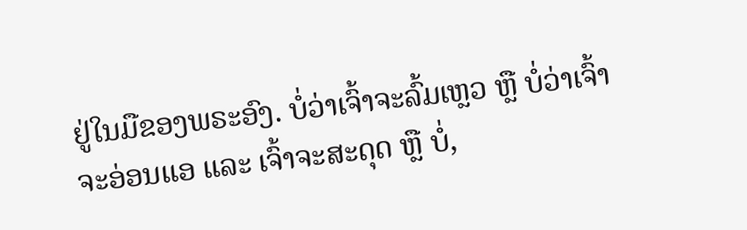ຢູ່ໃນມືຂອງພຣະອົງ. ບໍ່ວ່າເຈົ້າຈະລົ້ມເຫຼວ ຫຼື ບໍ່ວ່າເຈົ້າຈະອ່ອນແອ ແລະ ເຈົ້າຈະສະດຸດ ຫຼື ບໍ່,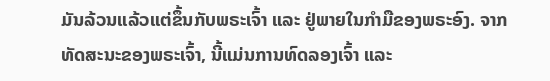ມັນລ້ວນແລ້ວແຕ່ຂຶ້ນກັບພຣະເຈົ້າ ແລະ ຢູ່ພາຍໃນກຳມືຂອງພຣະອົງ. ຈາກທັດສະນະຂອງພຣະເຈົ້າ, ນີ້ແມ່ນການທົດລອງເຈົ້າ ແລະ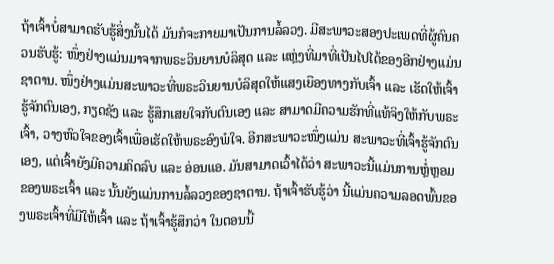ຖ້າເຈົ້າບໍ່ສາມາດຮັບຮູ້ສິ່ງນັ້ນໄດ້ ມັນກໍຈະກາຍມາເປັນການລໍ້ລວງ. ມີສະພາວະສອງປະເພດທີ່ຜູ້ຄົນຄວນຮັບຮູ້: ໜຶ່ງຢ່າງແມ່ນມາຈາກພຣະວິນຍານບໍລິສຸດ ແລະ ແຫຼ່ງທີ່ມາທີ່ເປັນໄປໄດ້ຂອງອີກຢ່າງແມ່ນຊາຕານ. ໜຶ່ງຢ່າງແມ່ນສະພາວະທີ່ພຣະວິນຍານບໍລິສຸດໃຫ້ແສງເຍືອງທາງກັບເຈົ້າ ແລະ ເຮັດໃຫ້ເຈົ້າຮູ້ຈັກຕົນເອງ, ກຽດຊັງ ແລະ ຮູ້ສຶກເສຍໃຈກັບຕົນເອງ ແລະ ສາມາດມີຄວາມຮັກທີ່ແທ້ຈິງໃຫ້ກັບພຣະເຈົ້າ, ວາງຫົວໃຈຂອງເຈົ້າເພື່ອເຮັດໃຫ້ພຣະອົງພໍໃຈ. ອີກສະພາວະໜຶ່ງແມ່ນ ສະພາວະທີ່ເຈົ້າຮູ້ຈັກຕົນເອງ, ແຕ່ເຈົ້າຍັງມີຄວາມຄິດລົບ ແລະ ອ່ອນແອ. ມັນສາມາດເວົ້າໄດ້ວ່າ ສະພາວະນີ້ແມ່ນການຫຼໍ່ຫຼອມຂອງພຣະເຈົ້າ ແລະ ນັ້ນຍັງແມ່ນການລໍ້ລວງຂອງຊາຕານ. ຖ້າເຈົ້າຮັບຮູ້ວ່າ ນີ້ແມ່ນຄວາມລອດພົ້ນຂອງພຣະເຈົ້າທີ່ມີໃຫ້ເຈົ້າ ແລະ ຖ້າເຈົ້າຮູ້ສຶກວ່າ ໃນຕອນນີ້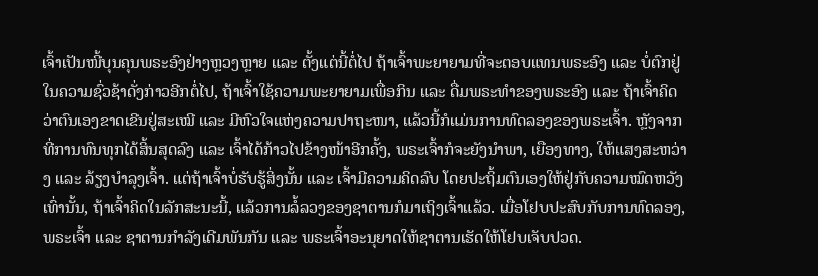ເຈົ້າເປັນໜີ້ບຸນຄຸນພຣະອົງຢ່າງຫຼວງຫຼາຍ ແລະ ຕັ້ງແຕ່ນີ້ຕໍ່ໄປ ຖ້າເຈົ້າພະຍາຍາມທີ່ຈະຕອບແທນພຣະອົງ ແລະ ບໍ່ຕົກຢູ່ໃນຄວາມຊົ່ວຊ້າດັ່ງກ່າວອີກຕໍ່ໄປ, ຖ້າເຈົ້າໃຊ້ຄວາມພະຍາຍາມເພື່ອກິນ ແລະ ດື່ມພຣະທຳຂອງພຣະອົງ ແລະ ຖ້າເຈົ້າຄິດວ່າຕົນເອງຂາດເຂີນຢູ່ສະເໝີ ແລະ ມີຫົວໃຈແຫ່ງຄວາມປາຖະໜາ, ແລ້ວນີ້ກໍແມ່ນການທົດລອງຂອງພຣະເຈົ້າ. ຫຼັງຈາກທີ່ການທົນທຸກໄດ້ສິ້ນສຸດລົງ ແລະ ເຈົ້າໄດ້ກ້າວໄປຂ້າງໜ້າອີກຄັ້ງ, ພຣະເຈົ້າກໍຈະຍັງນໍາພາ, ເຍືອງທາງ, ໃຫ້ແສງສະຫວ່າງ ແລະ ລ້ຽງບໍາລຸງເຈົ້າ. ແຕ່ຖ້າເຈົ້າບໍ່ຮັບຮູ້ສິ່ງນັ້ນ ແລະ ເຈົ້າມີຄວາມຄິດລົບ ໂດຍປະຖິ້ມຕົນເອງໃຫ້ຢູ່ກັບຄວາມໝົດຫວັງເທົ່ານັ້ນ, ຖ້າເຈົ້າຄິດໃນລັກສະນະນີ້, ແລ້ວການລໍ້ລວງຂອງຊາຕານກໍມາເຖິງເຈົ້າແລ້ວ. ເມື່ອໂຢບປະສົບກັບການທົດລອງ, ພຣະເຈົ້າ ແລະ ຊາຕານກຳລັງເດີມພັນກັນ ແລະ ພຣະເຈົ້າອະນຸຍາດໃຫ້ຊາຕານເຮັດໃຫ້ໂຢບເຈັບປວດ.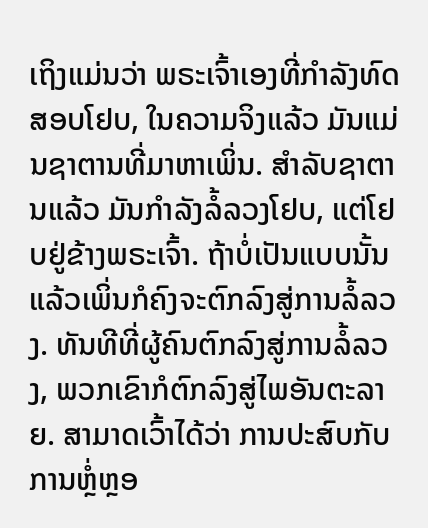ເຖິງແມ່ນວ່າ ພຣະເຈົ້າເອງທີ່ກຳລັງທົດສອບໂຢບ, ໃນຄວາມຈິງແລ້ວ ມັນແມ່ນຊາຕານທີ່ມາຫາເພິ່ນ. ສຳລັບຊາຕານແລ້ວ ມັນກຳລັງລໍ້ລວງໂຢບ, ແຕ່ໂຢບຢູ່ຂ້າງພຣະເຈົ້າ. ຖ້າບໍ່ເປັນແບບນັ້ນ ແລ້ວເພິ່ນກໍຄົງຈະຕົກລົງສູ່ການລໍ້ລວງ. ທັນທີທີ່ຜູ້ຄົນຕົກລົງສູ່ການລໍ້ລວງ, ພວກເຂົາກໍຕົກລົງສູ່ໄພອັນຕະລາຍ. ສາມາດເວົ້າໄດ້ວ່າ ການປະສົບກັບການຫຼໍ່ຫຼອ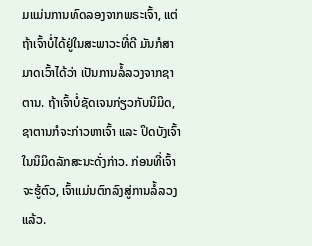ມແມ່ນການທົດລອງຈາກພຣະເຈົ້າ, ແຕ່ຖ້າເຈົ້າບໍ່ໄດ້ຢູ່ໃນສະພາວະທີ່ດີ ມັນກໍສາມາດເວົ້າໄດ້ວ່າ ເປັນການລໍ້ລວງຈາກຊາຕານ. ຖ້າເຈົ້າບໍ່ຊັດເຈນກ່ຽວກັບນິມິດ, ຊາຕານກໍຈະກ່າວຫາເຈົ້າ ແລະ ປິດບັງເຈົ້າໃນນິມິດລັກສະນະດັ່ງກ່າວ. ກ່ອນທີ່ເຈົ້າຈະຮູ້ຕົວ, ເຈົ້າແມ່ນຕົກລົງສູ່ການລໍ້ລວງແລ້ວ.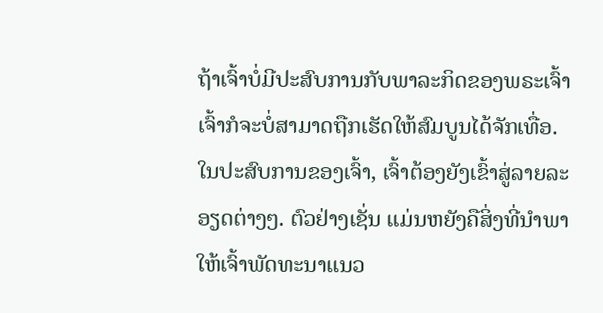ຖ້າເຈົ້າບໍ່ມີປະສົບການກັບພາລະກິດຂອງພຣະເຈົ້າ ເຈົ້າກໍຈະບໍ່ສາມາດຖືກເຮັດໃຫ້ສົມບູນໄດ້ຈັກເທື່ອ. ໃນປະສົບການຂອງເຈົ້າ, ເຈົ້າຕ້ອງຍັງເຂົ້າສູ່ລາຍລະອຽດຕ່າງໆ. ຕົວຢ່າງເຊັ່ນ ແມ່ນຫຍັງຄືສິ່ງທີ່ນໍາພາໃຫ້ເຈົ້າພັດທະນາແນວ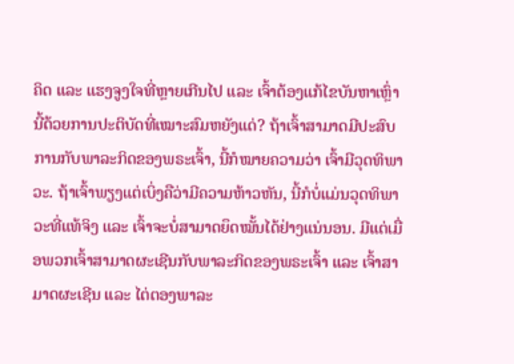ຄິດ ແລະ ແຮງຈູງໃຈທີ່ຫຼາຍເກີນໄປ ແລະ ເຈົ້າຕ້ອງແກ້ໄຂບັນຫາເຫຼົ່ານີ້ດ້ວຍການປະຕິບັດທີ່ເໝາະສົມຫຍັງແດ່? ຖ້າເຈົ້າສາມາດມີປະສົບການກັບພາລະກິດຂອງພຣະເຈົ້າ, ນີ້ກໍໝາຍຄວາມວ່າ ເຈົ້າມີວຸດທິພາວະ. ຖ້າເຈົ້າພຽງແຕ່ເບິ່ງຄືວ່າມີຄວາມຫ້າວຫັນ, ນີ້ກໍບໍ່ແມ່ນວຸດທິພາວະທີ່ແທ້ຈິງ ແລະ ເຈົ້າຈະບໍ່ສາມາດຍຶດໝັ້ນໄດ້ຢ່າງແນ່ນອນ. ມີແຕ່ເມື່ອພວກເຈົ້າສາມາດຜະເຊີນກັບພາລະກິດຂອງພຣະເຈົ້າ ແລະ ເຈົ້າສາມາດຜະເຊີນ ແລະ ໄຕ່ຕອງພາລະ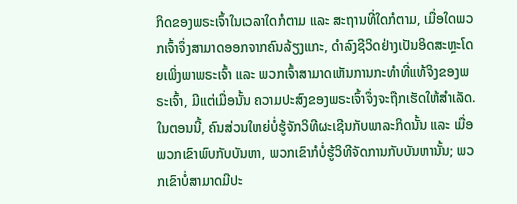ກິດຂອງພຣະເຈົ້າໃນເວລາໃດກໍຕາມ ແລະ ສະຖານທີ່ໃດກໍຕາມ, ເມື່ອໃດພວກເຈົ້າຈຶ່ງສາມາດອອກຈາກຄົນລ້ຽງແກະ, ດຳລົງຊີວິດຢ່າງເປັນອິດສະຫຼະໂດຍເພິ່ງພາພຣະເຈົ້າ ແລະ ພວກເຈົ້າສາມາດເຫັນການກະທຳທີ່ແທ້ຈິງຂອງພຣະເຈົ້າ, ມີແຕ່ເມື່ອນັ້ນ ຄວາມປະສົງຂອງພຣະເຈົ້າຈຶ່ງຈະຖືກເຮັດໃຫ້ສຳເລັດ. ໃນຕອນນີ້, ຄົນສ່ວນໃຫຍ່ບໍ່ຮູ້ຈັກວິທີຜະເຊີນກັບພາລະກິດນັ້ນ ແລະ ເມື່ອພວກເຂົາພົບກັບບັນຫາ, ພວກເຂົາກໍບໍ່ຮູ້ວິທີຈັດການກັບບັນຫານັ້ນ; ພວກເຂົາບໍ່ສາມາດມີປະ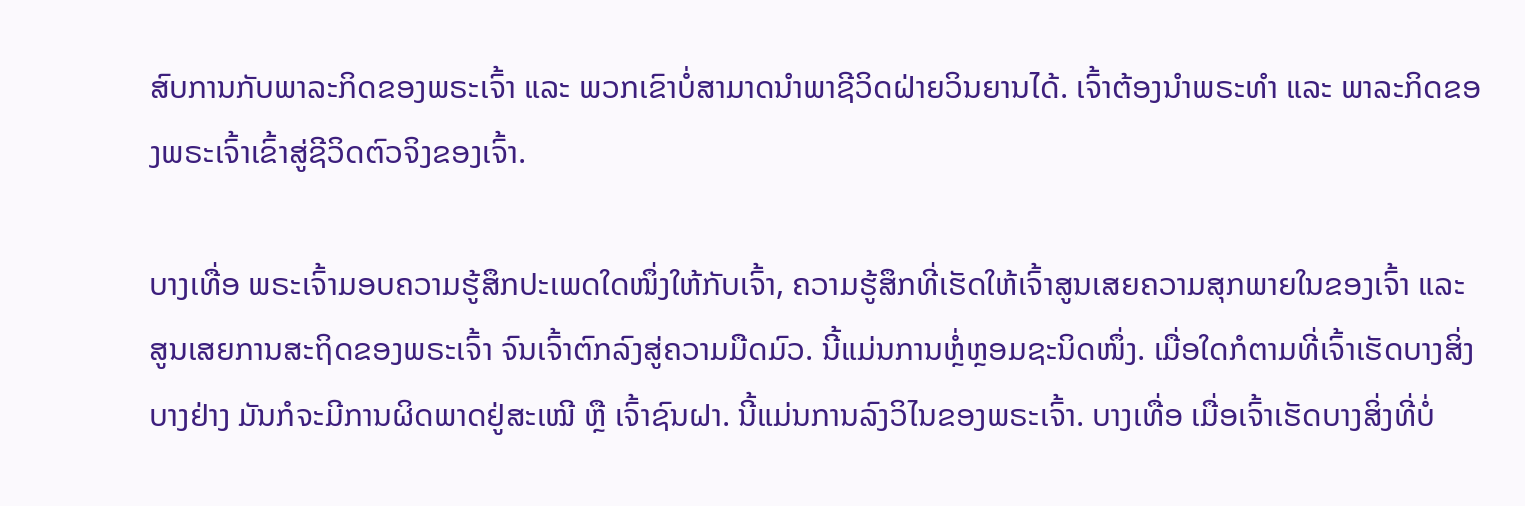ສົບການກັບພາລະກິດຂອງພຣະເຈົ້າ ແລະ ພວກເຂົາບໍ່ສາມາດນໍາພາຊີວິດຝ່າຍວິນຍານໄດ້. ເຈົ້າຕ້ອງນໍາພຣະທຳ ແລະ ພາລະກິດຂອງພຣະເຈົ້າເຂົ້າສູ່ຊີວິດຕົວຈິງຂອງເຈົ້າ.

ບາງເທື່ອ ພຣະເຈົ້າມອບຄວາມຮູ້ສຶກປະເພດໃດໜຶ່ງໃຫ້ກັບເຈົ້າ, ຄວາມຮູ້ສຶກທີ່ເຮັດໃຫ້ເຈົ້າສູນເສຍຄວາມສຸກພາຍໃນຂອງເຈົ້າ ແລະ ສູນເສຍການສະຖິດຂອງພຣະເຈົ້າ ຈົນເຈົ້າຕົກລົງສູ່ຄວາມມືດມົວ. ນີ້ແມ່ນການຫຼໍ່ຫຼອມຊະນິດໜຶ່ງ. ເມື່ອໃດກໍຕາມທີ່ເຈົ້າເຮັດບາງສິ່ງບາງຢ່າງ ມັນກໍຈະມີການຜິດພາດຢູ່ສະເໝີ ຫຼື ເຈົ້າຊົນຝາ. ນີ້ແມ່ນການລົງວິໄນຂອງພຣະເຈົ້າ. ບາງເທື່ອ ເມື່ອເຈົ້າເຮັດບາງສິ່ງທີ່ບໍ່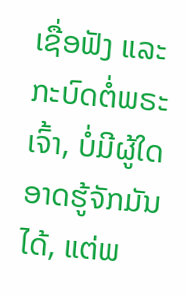ເຊື່ອຟັງ ແລະ ກະບົດຕໍ່ພຣະເຈົ້າ, ບໍ່ມີຜູ້ໃດອາດຮູ້ຈັກມັນໄດ້, ແຕ່ພ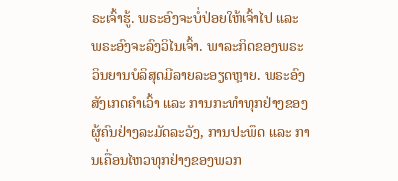ຣະເຈົ້າຮູ້. ພຣະອົງຈະບໍ່ປ່ອຍໃຫ້ເຈົ້າໄປ ແລະ ພຣະອົງຈະລົງວິໄນເຈົ້າ. ພາລະກິດຂອງພຣະວິນຍານບໍລິສຸດມີລາຍລະອຽດຫຼາຍ. ພຣະອົງສັງເກດຄຳເວົ້າ ແລະ ການກະທຳທຸກຢ່າງຂອງຜູ້ຄົນຢ່າງລະມັດລະວັງ, ການປະພຶດ ແລະ ການເຄື່ອນໄຫວທຸກຢ່າງຂອງພວກ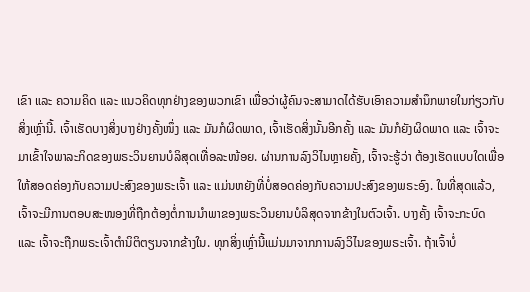ເຂົາ ແລະ ຄວາມຄິດ ແລະ ແນວຄິດທຸກຢ່າງຂອງພວກເຂົາ ເພື່ອວ່າຜູ້ຄົນຈະສາມາດໄດ້ຮັບເອົາຄວາມສຳນຶກພາຍໃນກ່ຽວກັບສິ່ງເຫຼົ່ານີ້. ເຈົ້າເຮັດບາງສິ່ງບາງຢ່າງຄັ້ງໜຶ່ງ ແລະ ມັນກໍຜິດພາດ, ເຈົ້າເຮັດສິ່ງນັ້ນອີກຄັ້ງ ແລະ ມັນກໍຍັງຜິດພາດ ແລະ ເຈົ້າຈະມາເຂົ້າໃຈພາລະກິດຂອງພຣະວິນຍານບໍລິສຸດເທື່ອລະໜ້ອຍ. ຜ່ານການລົງວິໄນຫຼາຍຄັ້ງ, ເຈົ້າຈະຮູ້ວ່າ ຕ້ອງເຮັດແບບໃດເພື່ອໃຫ້ສອດຄ່ອງກັບຄວາມປະສົງຂອງພຣະເຈົ້າ ແລະ ແມ່ນຫຍັງທີ່ບໍ່ສອດຄ່ອງກັບຄວາມປະສົງຂອງພຣະອົງ. ໃນທີ່ສຸດແລ້ວ, ເຈົ້າຈະມີການຕອບສະໜອງທີ່ຖືກຕ້ອງຕໍ່ການນໍາພາຂອງພຣະວິນຍານບໍລິສຸດຈາກຂ້າງໃນຕົວເຈົ້າ. ບາງຄັ້ງ ເຈົ້າຈະກະບົດ ແລະ ເຈົ້າຈະຖືກພຣະເຈົ້າຕໍານິຕິຕຽນຈາກຂ້າງໃນ. ທຸກສິ່ງເຫຼົ່ານີ້ແມ່ນມາຈາກການລົງວິໄນຂອງພຣະເຈົ້າ. ຖ້າເຈົ້າບໍ່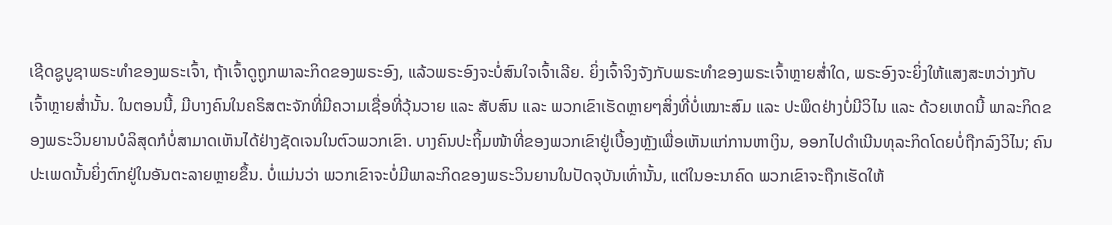ເຊີດຊູບູຊາພຣະທຳຂອງພຣະເຈົ້າ, ຖ້າເຈົ້າດູຖູກພາລະກິດຂອງພຣະອົງ, ແລ້ວພຣະອົງຈະບໍ່ສົນໃຈເຈົ້າເລີຍ. ຍິ່ງເຈົ້າຈິງຈັງກັບພຣະທຳຂອງພຣະເຈົ້າຫຼາຍສໍ່າໃດ, ພຣະອົງຈະຍິ່ງໃຫ້ແສງສະຫວ່າງກັບເຈົ້າຫຼາຍສໍ່ານັ້ນ. ໃນຕອນນີ້, ມີບາງຄົນໃນຄຣິສຕະຈັກທີ່ມີຄວາມເຊື່ອທີ່ວຸ້ນວາຍ ແລະ ສັບສົນ ແລະ ພວກເຂົາເຮັດຫຼາຍໆສິ່ງທີ່ບໍ່ເໝາະສົມ ແລະ ປະພຶດຢ່າງບໍ່ມີວິໄນ ແລະ ດ້ວຍເຫດນີ້ ພາລະກິດຂອງພຣະວິນຍານບໍລິສຸດກໍບໍ່ສາມາດເຫັນໄດ້ຢ່າງຊັດເຈນໃນຕົວພວກເຂົາ. ບາງຄົນປະຖິ້ມໜ້າທີ່ຂອງພວກເຂົາຢູ່ເບື້ອງຫຼັງເພື່ອເຫັນແກ່ການຫາເງິນ, ອອກໄປດຳເນີນທຸລະກິດໂດຍບໍ່ຖືກລົງວິໄນ; ຄົນປະເພດນັ້ນຍິ່ງຕົກຢູ່ໃນອັນຕະລາຍຫຼາຍຂຶ້ນ. ບໍ່ແມ່ນວ່າ ພວກເຂົາຈະບໍ່ມີພາລະກິດຂອງພຣະວິນຍານໃນປັດຈຸບັນເທົ່ານັ້ນ, ແຕ່ໃນອະນາຄົດ ພວກເຂົາຈະຖືກເຮັດໃຫ້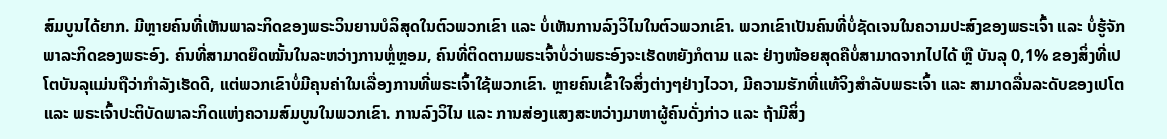ສົມບູນໄດ້ຍາກ. ມີຫຼາຍຄົນທີ່ເຫັນພາລະກິດຂອງພຣະວິນຍານບໍລິສຸດໃນຕົວພວກເຂົາ ແລະ ບໍ່ເຫັນການລົງວິໄນໃນຕົວພວກເຂົາ. ພວກເຂົາເປັນຄົນທີ່ບໍ່ຊັດເຈນໃນຄວາມປະສົງຂອງພຣະເຈົ້າ ແລະ ບໍ່ຮູ້ຈັກພາລະກິດຂອງພຣະອົງ. ຄົນທີ່ສາມາດຍຶດໝັ້ນໃນລະຫວ່າງການຫຼໍ່ຫຼອມ, ຄົນທີ່ຕິດຕາມພຣະເຈົ້າບໍ່ວ່າພຣະອົງຈະເຮັດຫຍັງກໍຕາມ ແລະ ຢ່າງໜ້ອຍສຸດຄືບໍ່ສາມາດຈາກໄປໄດ້ ຫຼື ບັນລຸ 0,1% ຂອງສິ່ງທີ່ເປໂຕບັນລຸແມ່ນຖືວ່າກຳລັງເຮັດດີ, ແຕ່ພວກເຂົາບໍ່ມີຄຸນຄ່າໃນເລື່ອງການທີ່ພຣະເຈົ້າໃຊ້ພວກເຂົາ. ຫຼາຍຄົນເຂົ້າໃຈສິ່ງຕ່າງໆຢ່າງໄວວາ, ມີຄວາມຮັກທີ່ແທ້ຈິງສຳລັບພຣະເຈົ້າ ແລະ ສາມາດລື່ນລະດັບຂອງເປໂຕ ແລະ ພຣະເຈົ້າປະຕິບັດພາລະກິດແຫ່ງຄວາມສົມບູນໃນພວກເຂົາ. ການລົງວິໄນ ແລະ ການສ່ອງແສງສະຫວ່າງມາຫາຜູ້ຄົນດັ່ງກ່າວ ແລະ ຖ້າມີສິ່ງ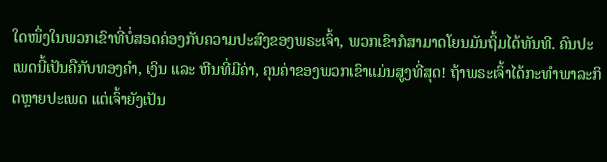ໃດໜຶ່ງໃນພວກເຂົາທີ່ບໍ່ສອດຄ່ອງກັບຄວາມປະສົງຂອງພຣະເຈົ້າ, ພວກເຂົາກໍສາມາດໂຍນມັນຖິ້ມໄດ້ທັນທີ. ຄົນປະເພດນີ້ເປັນຄືກັບທອງຄຳ, ເງິນ ແລະ ຫີນທີ່ມີຄ່າ, ຄຸນຄ່າຂອງພວກເຂົາແມ່ນສູງທີ່ສຸດ! ຖ້າພຣະເຈົ້າໄດ້ກະທຳພາລະກິດຫຼາຍປະເພດ ແຕ່ເຈົ້າຍັງເປັນ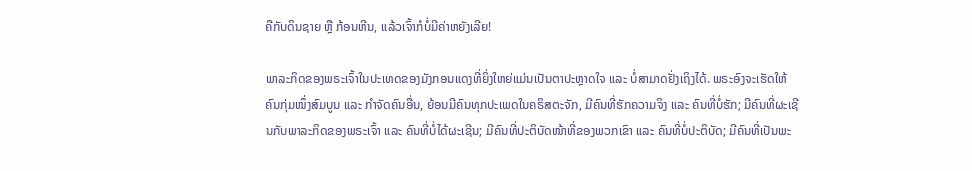ຄືກັບດິນຊາຍ ຫຼື ກ້ອນຫີນ, ແລ້ວເຈົ້າກໍບໍ່ມີຄ່າຫຍັງເລີຍ!

ພາລະກິດຂອງພຣະເຈົ້າໃນປະເທດຂອງມັງກອນແດງທີ່ຍິ່ງໃຫຍ່ແມ່ນເປັນຕາປະຫຼາດໃຈ ແລະ ບໍ່ສາມາດຢັ່ງເຖິງໄດ້. ພຣະອົງຈະເຮັດໃຫ້ຄົນກຸ່ມໜຶ່ງສົມບູນ ແລະ ກຳຈັດຄົນອື່ນ, ຍ້ອນມີຄົນທຸກປະເພດໃນຄຣິສຕະຈັກ, ມີຄົນທີ່ຮັກຄວາມຈິງ ແລະ ຄົນທີ່ບໍ່ຮັກ; ມີຄົນທີ່ຜະເຊີນກັບພາລະກິດຂອງພຣະເຈົ້າ ແລະ ຄົນທີ່ບໍ່ໄດ້ຜະເຊີນ; ມີຄົນທີ່ປະຕິບັດໜ້າທີ່ຂອງພວກເຂົາ ແລະ ຄົນທີ່ບໍ່ປະຕິບັດ; ມີຄົນທີ່ເປັນພະ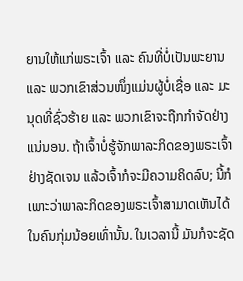ຍານໃຫ້ແກ່ພຣະເຈົ້າ ແລະ ຄົນທີ່ບໍ່ເປັນພະຍານ ແລະ ພວກເຂົາສ່ວນໜຶ່ງແມ່ນຜູ້ບໍ່ເຊື່ອ ແລະ ມະນຸດທີ່ຊົ່ວຮ້າຍ ແລະ ພວກເຂົາຈະຖືກກຳຈັດຢ່າງແນ່ນອນ. ຖ້າເຈົ້າບໍ່ຮູ້ຈັກພາລະກິດຂອງພຣະເຈົ້າຢ່າງຊັດເຈນ ແລ້ວເຈົ້າກໍຈະມີຄວາມຄິດລົບ; ນີ້ກໍເພາະວ່າພາລະກິດຂອງພຣະເຈົ້າສາມາດເຫັນໄດ້ໃນຄົນກຸ່ມນ້ອຍເທົ່ານັ້ນ. ໃນເວລານີ້ ມັນກໍຈະຊັດ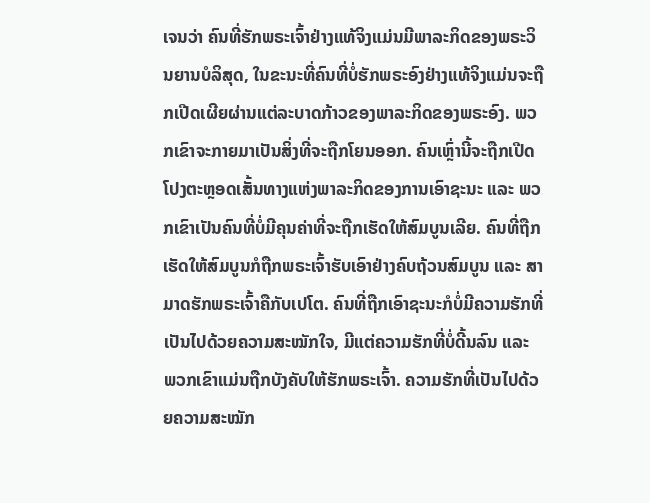ເຈນວ່າ ຄົນທີ່ຮັກພຣະເຈົ້າຢ່າງແທ້ຈິງແມ່ນມີພາລະກິດຂອງພຣະວິນຍານບໍລິສຸດ, ໃນຂະນະທີ່ຄົນທີ່ບໍ່ຮັກພຣະອົງຢ່າງແທ້ຈິງແມ່ນຈະຖືກເປີດເຜີຍຜ່ານແຕ່ລະບາດກ້າວຂອງພາລະກິດຂອງພຣະອົງ. ພວກເຂົາຈະກາຍມາເປັນສິ່ງທີ່ຈະຖືກໂຍນອອກ. ຄົນເຫຼົ່ານີ້ຈະຖືກເປີດໂປງຕະຫຼອດເສັ້ນທາງແຫ່ງພາລະກິດຂອງການເອົາຊະນະ ແລະ ພວກເຂົາເປັນຄົນທີ່ບໍ່ມີຄຸນຄ່າທີ່ຈະຖືກເຮັດໃຫ້ສົມບູນເລີຍ. ຄົນທີ່ຖືກເຮັດໃຫ້ສົມບູນກໍຖືກພຣະເຈົ້າຮັບເອົາຢ່າງຄົບຖ້ວນສົມບູນ ແລະ ສາມາດຮັກພຣະເຈົ້າຄືກັບເປໂຕ. ຄົນທີ່ຖືກເອົາຊະນະກໍບໍ່ມີຄວາມຮັກທີ່ເປັນໄປດ້ວຍຄວາມສະໝັກໃຈ, ມີແຕ່ຄວາມຮັກທີ່ບໍ່ດີ້ນລົນ ແລະ ພວກເຂົາແມ່ນຖືກບັງຄັບໃຫ້ຮັກພຣະເຈົ້າ. ຄວາມຮັກທີ່ເປັນໄປດ້ວຍຄວາມສະໝັກ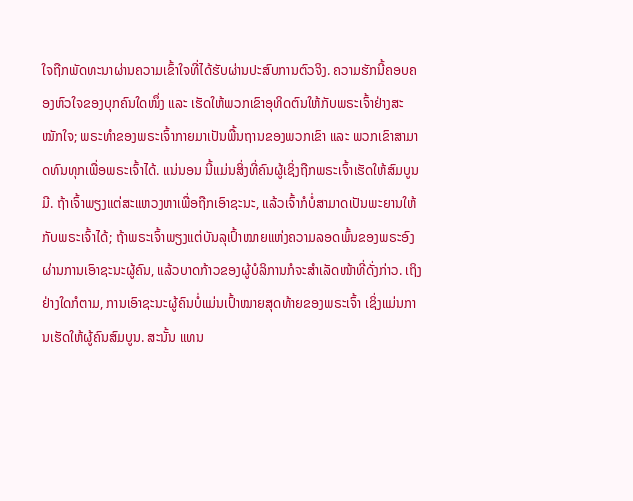ໃຈຖືກພັດທະນາຜ່ານຄວາມເຂົ້າໃຈທີ່ໄດ້ຮັບຜ່ານປະສົບການຕົວຈິງ. ຄວາມຮັກນີ້ຄອບຄອງຫົວໃຈຂອງບຸກຄົນໃດໜຶ່ງ ແລະ ເຮັດໃຫ້ພວກເຂົາອຸທິດຕົນໃຫ້ກັບພຣະເຈົ້າຢ່າງສະໝັກໃຈ; ພຣະທຳຂອງພຣະເຈົ້າກາຍມາເປັນພື້ນຖານຂອງພວກເຂົາ ແລະ ພວກເຂົາສາມາດທົນທຸກເພື່ອພຣະເຈົ້າໄດ້. ແນ່ນອນ ນີ້ແມ່ນສິ່ງທີ່ຄົນຜູ້ເຊິ່ງຖືກພຣະເຈົ້າເຮັດໃຫ້ສົມບູນມີ. ຖ້າເຈົ້າພຽງແຕ່ສະແຫວງຫາເພື່ອຖືກເອົາຊະນະ, ແລ້ວເຈົ້າກໍບໍ່ສາມາດເປັນພະຍານໃຫ້ກັບພຣະເຈົ້າໄດ້; ຖ້າພຣະເຈົ້າພຽງແຕ່ບັນລຸເປົ້າໝາຍແຫ່ງຄວາມລອດພົ້ນຂອງພຣະອົງຜ່ານການເອົາຊະນະຜູ້ຄົນ, ແລ້ວບາດກ້າວຂອງຜູ້ບໍລິການກໍຈະສຳເລັດໜ້າທີ່ດັ່ງກ່າວ. ເຖິງຢ່າງໃດກໍຕາມ, ການເອົາຊະນະຜູ້ຄົນບໍ່ແມ່ນເປົ້າໝາຍສຸດທ້າຍຂອງພຣະເຈົ້າ ເຊິ່ງແມ່ນການເຮັດໃຫ້ຜູ້ຄົນສົມບູນ. ສະນັ້ນ ແທນ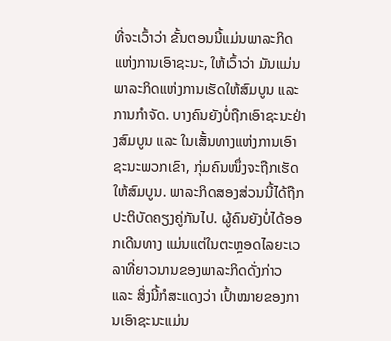ທີ່ຈະເວົ້າວ່າ ຂັ້ນຕອນນີ້ແມ່ນພາລະກິດແຫ່ງການເອົາຊະນະ, ໃຫ້ເວົ້າວ່າ ມັນແມ່ນພາລະກິດແຫ່ງການເຮັດໃຫ້ສົມບູນ ແລະ ການກຳຈັດ. ບາງຄົນຍັງບໍ່ຖືກເອົາຊະນະຢ່າງສົມບູນ ແລະ ໃນເສັ້ນທາງແຫ່ງການເອົາຊະນະພວກເຂົາ, ກຸ່ມຄົນໜຶ່ງຈະຖືກເຮັດໃຫ້ສົມບູນ. ພາລະກິດສອງສ່ວນນີ້ໄດ້ຖືກປະຕິບັດຄຽງຄູ່ກັນໄປ. ຜູ້ຄົນຍັງບໍ່ໄດ້ອອກເດີນທາງ ແມ່ນແຕ່ໃນຕະຫຼອດໄລຍະເວລາທີ່ຍາວນານຂອງພາລະກິດດັ່ງກ່າວ ແລະ ສິ່ງນີ້ກໍສະແດງວ່າ ເປົ້າໝາຍຂອງການເອົາຊະນະແມ່ນ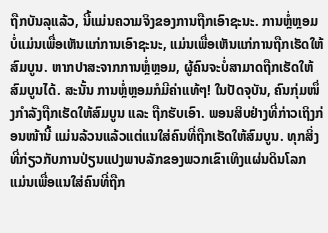ຖືກບັນລຸແລ້ວ, ນີ້ແມ່ນຄວາມຈິງຂອງການຖືກເອົາຊະນະ. ການຫຼໍ່ຫຼອມບໍ່ແມ່ນເພື່ອເຫັນແກ່ການເອົາຊະນະ, ແມ່ນເພື່ອເຫັນແກ່ການຖືກເຮັດໃຫ້ສົມບູນ. ຫາກປາສະຈາກການຫຼໍ່ຫຼອມ, ຜູ້ຄົນຈະບໍ່ສາມາດຖືກເຮັດໃຫ້ສົມບູນໄດ້. ສະນັ້ນ ການຫຼໍ່ຫຼອມກໍມີຄ່າແທ້ໆ! ໃນປັດຈຸບັນ, ຄົນກຸ່ມໜຶ່ງກຳລັງຖືກເຮັດໃຫ້ສົມບູນ ແລະ ຖືກຮັບເອົາ. ພອນສິບຢ່າງທີ່ກ່າວເຖິງກ່ອນໜ້ານີ້ ແມ່ນລ້ວນແລ້ວແຕ່ແນໃສ່ຄົນທີ່ຖືກເຮັດໃຫ້ສົມບູນ. ທຸກສິ່ງທີ່ກ່ຽວກັບການປ່ຽນແປງພາບລັກຂອງພວກເຂົາເທິງແຜ່ນດິນໂລກ ແມ່ນເພື່ອແນໃສ່ຄົນທີ່ຖືກ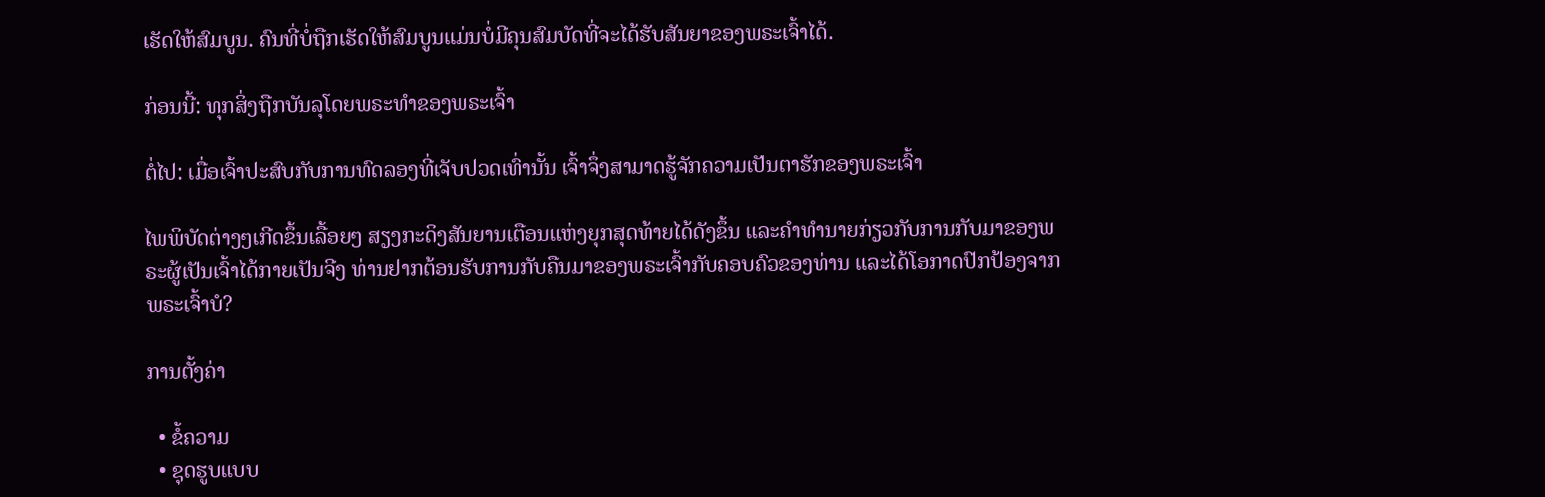ເຮັດໃຫ້ສົມບູນ. ຄົນທີ່ບໍ່ຖືກເຮັດໃຫ້ສົມບູນແມ່ນບໍ່ມີຄຸນສົມບັດທີ່ຈະໄດ້ຮັບສັນຍາຂອງພຣະເຈົ້າໄດ້.

ກ່ອນນີ້: ທຸກສິ່ງຖືກບັນລຸໂດຍພຣະທໍາຂອງພຣະເຈົ້າ

ຕໍ່ໄປ: ເມື່ອເຈົ້າປະສົບກັບການທົດລອງທີ່ເຈັບປວດເທົ່ານັ້ນ ເຈົ້າຈຶ່ງສາມາດຮູ້ຈັກຄວາມເປັນຕາຮັກຂອງພຣະເຈົ້າ

ໄພພິບັດຕ່າງໆເກີດຂຶ້ນເລື້ອຍໆ ສຽງກະດິງສັນຍານເຕືອນແຫ່ງຍຸກສຸດທ້າຍໄດ້ດັງຂຶ້ນ ແລະຄໍາທໍານາຍກ່ຽວກັບການກັບມາຂອງພຣະຜູ້ເປັນເຈົ້າໄດ້ກາຍເປັນຈີງ ທ່ານຢາກຕ້ອນຮັບການກັບຄືນມາຂອງພຣະເຈົ້າກັບຄອບຄົວຂອງທ່ານ ແລະໄດ້ໂອກາດປົກປ້ອງຈາກພຣະເຈົ້າບໍ?

ການຕັ້ງຄ່າ

  • ຂໍ້ຄວາມ
  • ຊຸດຮູບແບບ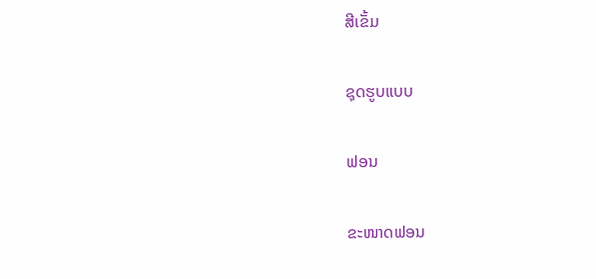ສີເຂັ້ມ

ຊຸດຮູບແບບ

ຟອນ

ຂະໜາດຟອນ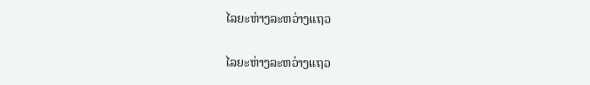ໄລຍະຫ່າງລະຫວ່າງແຖວ

ໄລຍະຫ່າງລະຫວ່າງແຖວ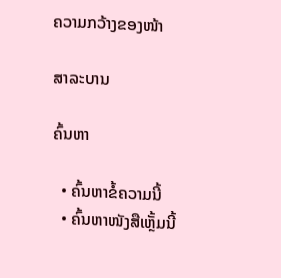ຄວາມກວ້າງຂອງໜ້າ

ສາລະບານ

ຄົ້ນຫາ

  • ຄົ້ນຫາຂໍ້ຄວາມນີ້
  • ຄົ້ນຫາໜັງສືເຫຼັ້ມນີ້